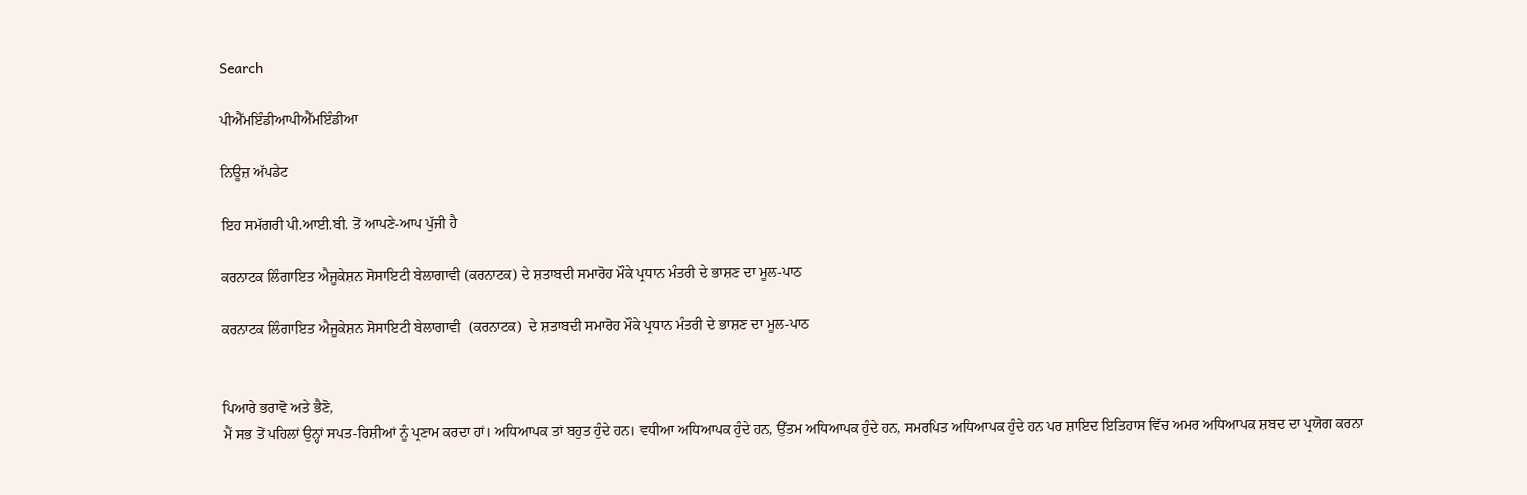Search

ਪੀਐੱਮਇੰਡੀਆਪੀਐੱਮਇੰਡੀਆ

ਨਿਊਜ਼ ਅੱਪਡੇਟ

ਇਹ ਸਮੱਗਰੀ ਪੀ.ਆਈ.ਬੀ. ਤੋਂ ਆਪਣੇ-ਆਪ ਪੁੱਜੀ ਹੈ

ਕਰਨਾਟਕ ਲਿੰਗਾਇਤ ਐਜੂਕੇਸ਼ਨ ਸੋਸਾਇਟੀ ਬੇਲਾਗਾਵੀ (ਕਰਨਾਟਕ) ਦੇ ਸ਼ਤਾਬਦੀ ਸਮਾਰੋਹ ਮੌਕੇ ਪ੍ਰਧਾਨ ਮੰਤਰੀ ਦੇ ਭਾਸ਼ਣ ਦਾ ਮੂਲ-ਪਾਠ

ਕਰਨਾਟਕ ਲਿੰਗਾਇਤ ਐਜੂਕੇਸ਼ਨ ਸੋਸਾਇਟੀ ਬੇਲਾਗਾਵੀ  (ਕਰਨਾਟਕ)  ਦੇ ਸ਼ਤਾਬਦੀ ਸਮਾਰੋਹ ਮੌਕੇ ਪ੍ਰਧਾਨ ਮੰਤਰੀ ਦੇ ਭਾਸ਼ਣ ਦਾ ਮੂਲ-ਪਾਠ


ਪਿਆਰੇ ਭਰਾਵੋ ਅਤੇ ਭੈਣੋ,
ਮੈਂ ਸਭ ਤੋਂ ਪਹਿਲਾਂ ਉਨ੍ਹਾਂ ਸਪਤ-ਰਿਸ਼ੀਆਂ ਨੂੰ ਪ੍ਰਣਾਮ ਕਰਦਾ ਹਾਂ। ਅਧਿਆਪਕ ਤਾਂ ਬਹੁਤ ਹੁੰਦੇ ਹਨ। ਵਧੀਆ ਅਧਿਆਪਕ ਹੁੰਦੇ ਹਨ, ਉੱਤਮ ਅਧਿਆਪਕ ਹੁੰਦੇ ਹਨ, ਸਮਰਪਿਤ ਅਧਿਆਪਕ ਹੁੰਦੇ ਹਨ ਪਰ ਸ਼ਾਇਦ ਇਤਿਹਾਸ ਵਿੱਚ ਅਮਰ ਅਧਿਆਪਕ ਸ਼ਬਦ ਦਾ ਪ੍ਰਯੋਗ ਕਰਨਾ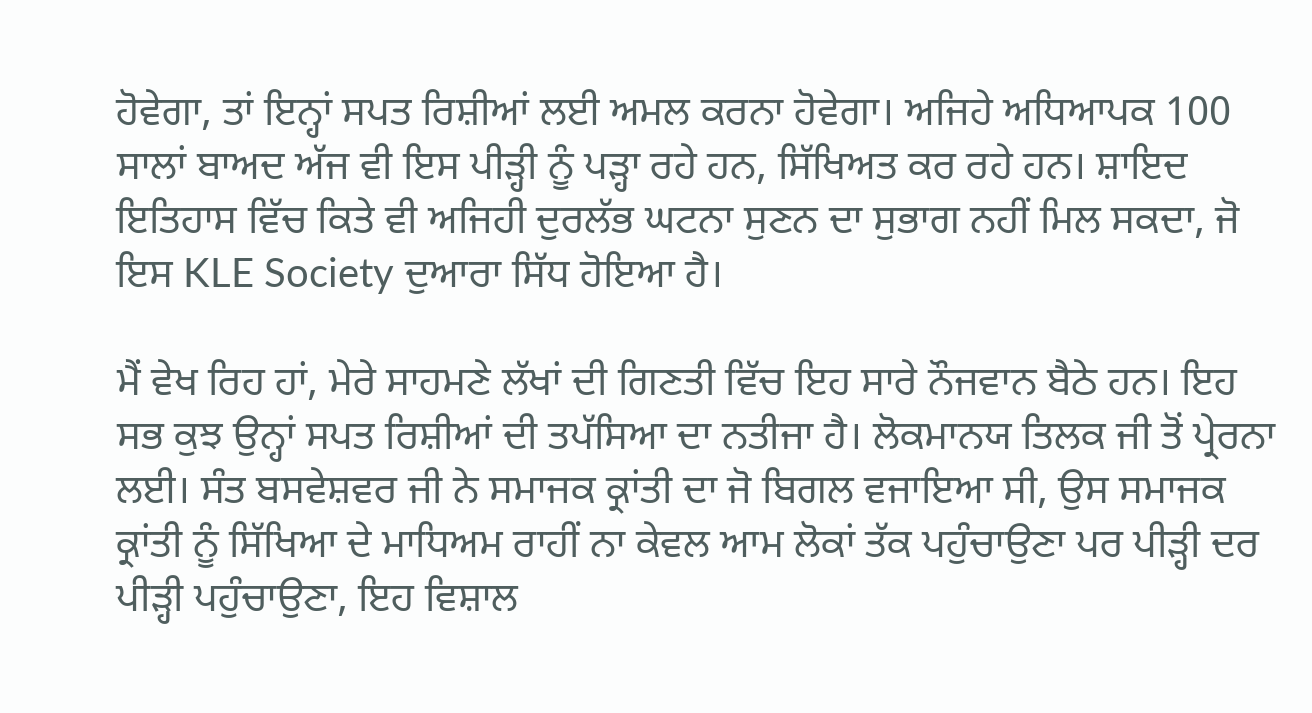ਹੋਵੇਗਾ, ਤਾਂ ਇਨ੍ਹਾਂ ਸਪਤ ਰਿਸ਼ੀਆਂ ਲਈ ਅਮਲ ਕਰਨਾ ਹੋਵੇਗਾ। ਅਜਿਹੇ ਅਧਿਆਪਕ 100 ਸਾਲਾਂ ਬਾਅਦ ਅੱਜ ਵੀ ਇਸ ਪੀੜ੍ਹੀ ਨੂੰ ਪੜ੍ਹਾ ਰਹੇ ਹਨ, ਸਿੱਖਿਅਤ ਕਰ ਰਹੇ ਹਨ। ਸ਼ਾਇਦ ਇਤਿਹਾਸ ਵਿੱਚ ਕਿਤੇ ਵੀ ਅਜਿਹੀ ਦੁਰਲੱਭ ਘਟਨਾ ਸੁਣਨ ਦਾ ਸੁਭਾਗ ਨਹੀਂ ਮਿਲ ਸਕਦਾ, ਜੋ ਇਸ KLE Society ਦੁਆਰਾ ਸਿੱਧ ਹੋਇਆ ਹੈ।

ਮੈਂ ਵੇਖ ਰਿਹ ਹਾਂ, ਮੇਰੇ ਸਾਹਮਣੇ ਲੱਖਾਂ ਦੀ ਗਿਣਤੀ ਵਿੱਚ ਇਹ ਸਾਰੇ ਨੌਜਵਾਨ ਬੈਠੇ ਹਨ। ਇਹ ਸਭ ਕੁਝ ਉਨ੍ਹਾਂ ਸਪਤ ਰਿਸ਼ੀਆਂ ਦੀ ਤਪੱਸਿਆ ਦਾ ਨਤੀਜਾ ਹੈ। ਲੋਕਮਾਨਯ ਤਿਲਕ ਜੀ ਤੋਂ ਪ੍ਰੇਰਨਾ ਲਈ। ਸੰਤ ਬਸਵੇਸ਼ਵਰ ਜੀ ਨੇ ਸਮਾਜਕ ਕ੍ਰਾਂਤੀ ਦਾ ਜੋ ਬਿਗਲ ਵਜਾਇਆ ਸੀ, ਉਸ ਸਮਾਜਕ ਕ੍ਰਾਂਤੀ ਨੂੰ ਸਿੱਖਿਆ ਦੇ ਮਾਧਿਅਮ ਰਾਹੀਂ ਨਾ ਕੇਵਲ ਆਮ ਲੋਕਾਂ ਤੱਕ ਪਹੁੰਚਾਉਣਾ ਪਰ ਪੀੜ੍ਹੀ ਦਰ ਪੀੜ੍ਹੀ ਪਹੁੰਚਾਉਣਾ, ਇਹ ਵਿਸ਼ਾਲ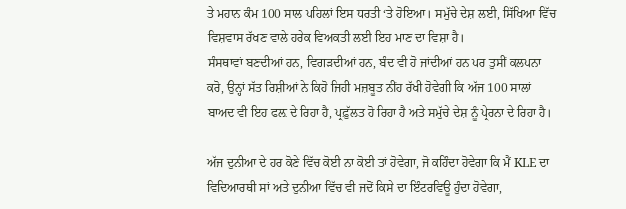ਤੇ ਮਹਾਨ ਕੰਮ 100 ਸਾਲ ਪਹਿਲਾਂ ਇਸ ਧਰਤੀ ‘ਤੇ ਹੋਇਆ। ਸਮੁੱਚੇ ਦੇਸ਼ ਲਈ, ਸਿੱਖਿਆ ਵਿੱਚ ਵਿਸ਼ਵਾਸ ਰੱਖਣ ਵਾਲੇ ਹਰੇਕ ਵਿਅਕਤੀ ਲਈ ਇਹ ਮਾਣ ਦਾ ਵਿਸ਼ਾ ਹੈ।
ਸੰਸਥਾਵਾਂ ਬਣਦੀਆਂ ਹਨ, ਵਿਗੜਦੀਆਂ ਹਨ, ਬੰਦ ਵੀ ਹੋ ਜਾਂਦੀਆਂ ਹਨ ਪਰ ਤੁਸੀਂ ਕਲਪਨਾ ਕਰੋ, ਉਨ੍ਹਾਂ ਸੱਤ ਰਿਸ਼ੀਆਂ ਨੇ ਕਿਹੋ ਜਿਹੀ ਮਜ਼ਬੂਤ ਨੀਂਹ ਰੱਖੀ ਹੋਵੇਗੀ ਕਿ ਅੱਜ 100 ਸਾਲਾਂ ਬਾਅਦ ਵੀ ਇਹ ਫਲ਼ ਦੇ ਰਿਹਾ ਹੈ, ਪ੍ਰਫ਼ੁੱਲਤ ਹੋ ਰਿਹਾ ਹੈ ਅਤੇ ਸਮੁੱਚੇ ਦੇਸ਼ ਨੂੰ ਪ੍ਰੇਰਨਾ ਦੇ ਰਿਹਾ ਹੈ।

ਅੱਜ ਦੁਨੀਆ ਦੇ ਹਰ ਕੋਣੇ ਵਿੱਚ ਕੋਈ ਨਾ ਕੋਈ ਤਾਂ ਹੋਵੇਗਾ, ਜੋ ਕਹਿੰਦਾ ਹੋਵੇਗਾ ਕਿ ਮੈਂ KLE ਦਾ ਵਿਦਿਆਰਥੀ ਸਾਂ ਅਤੇ ਦੁਨੀਆ ਵਿੱਚ ਵੀ ਜਦੋਂ ਕਿਸੇ ਦਾ ਇੰਟਰਵਿਊ ਹੁੰਦਾ ਹੋਵੇਗਾ,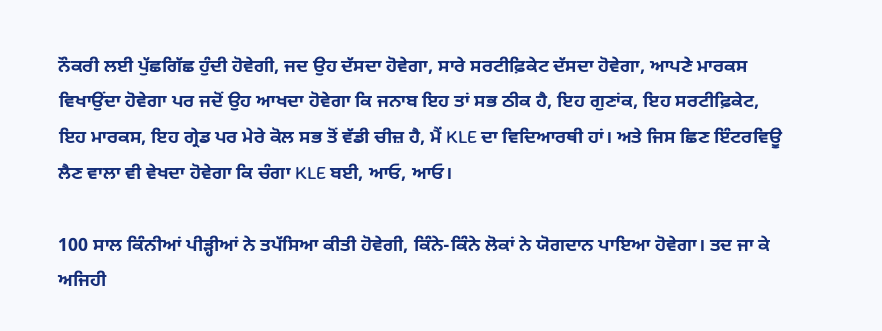ਨੌਕਰੀ ਲਈ ਪੁੱਛਗਿੱਛ ਹੁੰਦੀ ਹੋਵੇਗੀ, ਜਦ ਉਹ ਦੱਸਦਾ ਹੋਵੇਗਾ, ਸਾਰੇ ਸਰਟੀਫ਼ਿਕੇਟ ਦੱਸਦਾ ਹੋਵੇਗਾ, ਆਪਣੇ ਮਾਰਕਸ ਵਿਖਾਉਂਦਾ ਹੋਵੇਗਾ ਪਰ ਜਦੋਂ ਉਹ ਆਖਦਾ ਹੋਵੇਗਾ ਕਿ ਜਨਾਬ ਇਹ ਤਾਂ ਸਭ ਠੀਕ ਹੈ, ਇਹ ਗੁਣਾਂਕ, ਇਹ ਸਰਟੀਫ਼ਿਕੇਟ, ਇਹ ਮਾਰਕਸ, ਇਹ ਗ੍ਰੇਡ ਪਰ ਮੇਰੇ ਕੋਲ ਸਭ ਤੋਂ ਵੱਡੀ ਚੀਜ਼ ਹੈ, ਮੈਂ KLE ਦਾ ਵਿਦਿਆਰਥੀ ਹਾਂ। ਅਤੇ ਜਿਸ ਛਿਣ ਇੰਟਰਵਿਊ ਲੈਣ ਵਾਲਾ ਵੀ ਵੇਖਦਾ ਹੋਵੇਗਾ ਕਿ ਚੰਗਾ KLE ਬਈ, ਆਓ, ਆਓ।

100 ਸਾਲ ਕਿੰਨੀਆਂ ਪੀੜ੍ਹੀਆਂ ਨੇ ਤਪੱਸਿਆ ਕੀਤੀ ਹੋਵੇਗੀ, ਕਿੰਨੇ-ਕਿੰਨੇ ਲੋਕਾਂ ਨੇ ਯੋਗਦਾਨ ਪਾਇਆ ਹੋਵੇਗਾ। ਤਦ ਜਾ ਕੇ ਅਜਿਹੀ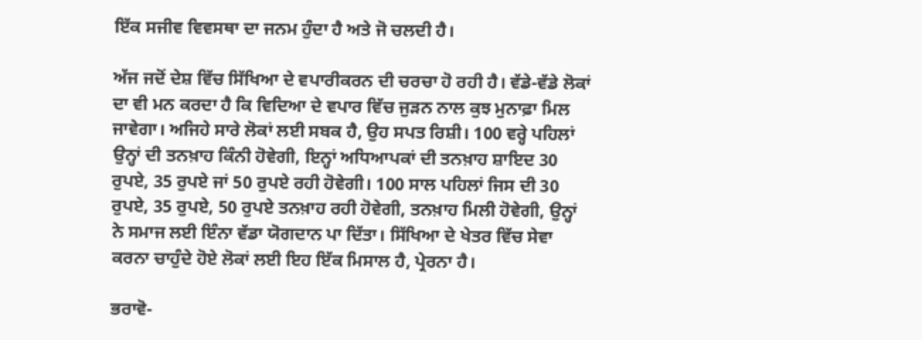ਇੱਕ ਸਜੀਵ ਵਿਵਸਥਾ ਦਾ ਜਨਮ ਹੁੰਦਾ ਹੈ ਅਤੇ ਜੋ ਚਲਦੀ ਹੈ।

ਅੱਜ ਜਦੋਂ ਦੇਸ਼ ਵਿੱਚ ਸਿੱਖਿਆ ਦੇ ਵਪਾਰੀਕਰਨ ਦੀ ਚਰਚਾ ਹੋ ਰਹੀ ਹੈ। ਵੱਡੇ-ਵੱਡੇ ਲੋਕਾਂ ਦਾ ਵੀ ਮਨ ਕਰਦਾ ਹੈ ਕਿ ਵਿਦਿਆ ਦੇ ਵਪਾਰ ਵਿੱਚ ਜੁੜਨ ਨਾਲ ਕੁਝ ਮੁਨਾਫ਼ਾ ਮਿਲ ਜਾਵੇਗਾ। ਅਜਿਹੇ ਸਾਰੇ ਲੋਕਾਂ ਲਈ ਸਬਕ ਹੈ, ਉਹ ਸਪਤ ਰਿਸ਼ੀ। 100 ਵਰ੍ਹੇ ਪਹਿਲਾਂ ਉਨ੍ਹਾਂ ਦੀ ਤਨਖ਼ਾਹ ਕਿੰਨੀ ਹੋਵੇਗੀ, ਇਨ੍ਹਾਂ ਅਧਿਆਪਕਾਂ ਦੀ ਤਨਖ਼ਾਹ ਸ਼ਾਇਦ 30 ਰੁਪਏ, 35 ਰੁਪਏ ਜਾਂ 50 ਰੁਪਏ ਰਹੀ ਹੋਵੇਗੀ। 100 ਸਾਲ ਪਹਿਲਾਂ ਜਿਸ ਦੀ 30 ਰੁਪਏ, 35 ਰੁਪਏ, 50 ਰੁਪਏ ਤਨਖ਼ਾਹ ਰਹੀ ਹੋਵੇਗੀ, ਤਨਖ਼ਾਹ ਮਿਲੀ ਹੋਵੇਗੀ, ਉਨ੍ਹਾਂ ਨੇ ਸਮਾਜ ਲਈ ਇੰਨਾ ਵੱਡਾ ਯੋਗਦਾਨ ਪਾ ਦਿੱਤਾ। ਸਿੱਖਿਆ ਦੇ ਖੇਤਰ ਵਿੱਚ ਸੇਵਾ ਕਰਨਾ ਚਾਹੁੰਦੇ ਹੋਏ ਲੋਕਾਂ ਲਈ ਇਹ ਇੱਕ ਮਿਸਾਲ ਹੈ, ਪ੍ਰੇਰਨਾ ਹੈ।

ਭਰਾਵੋ-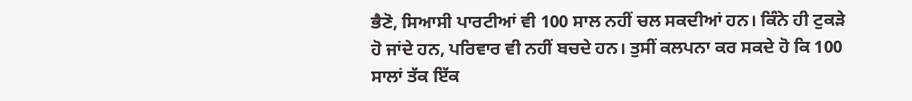ਭੈਣੋ, ਸਿਆਸੀ ਪਾਰਟੀਆਂ ਵੀ 100 ਸਾਲ ਨਹੀਂ ਚਲ ਸਕਦੀਆਂ ਹਨ। ਕਿੰਨੇ ਹੀ ਟੁਕੜੇ ਹੋ ਜਾਂਦੇ ਹਨ, ਪਰਿਵਾਰ ਵੀ ਨਹੀਂ ਬਚਦੇ ਹਨ। ਤੁਸੀਂ ਕਲਪਨਾ ਕਰ ਸਕਦੇ ਹੋ ਕਿ 100 ਸਾਲਾਂ ਤੱਕ ਇੱਕ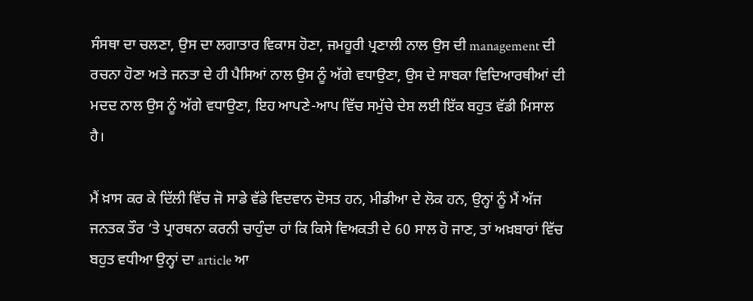ਸੰਸਥਾ ਦਾ ਚਲਣਾ, ਉਸ ਦਾ ਲਗਾਤਾਰ ਵਿਕਾਸ ਹੋਣਾ, ਜਮਹੂਰੀ ਪ੍ਰਣਾਲੀ ਨਾਲ ਉਸ ਦੀ management ਦੀ ਰਚਨਾ ਹੋਣਾ ਅਤੇ ਜਨਤਾ ਦੇ ਹੀ ਪੈਸਿਆਂ ਨਾਲ ਉਸ ਨੂੰ ਅੱਗੇ ਵਧਾਉਣਾ, ਉਸ ਦੇ ਸਾਬਕਾ ਵਿਦਿਆਰਥੀਆਂ ਦੀ ਮਦਦ ਨਾਲ ਉਸ ਨੂੰ ਅੱਗੇ ਵਧਾਉਣਾ, ਇਹ ਆਪਣੇ-ਆਪ ਵਿੱਚ ਸਮੁੱਚੇ ਦੇਸ਼ ਲਈ ਇੱਕ ਬਹੁਤ ਵੱਡੀ ਮਿਸਾਲ ਹੈ।

ਮੈਂ ਖ਼ਾਸ ਕਰ ਕੇ ਦਿੱਲੀ ਵਿੱਚ ਜੋ ਸਾਡੇ ਵੱਡੇ ਵਿਦਵਾਨ ਦੋਸਤ ਹਨ, ਮੀਡੀਆ ਦੇ ਲੋਕ ਹਨ, ਉਨ੍ਹਾਂ ਨੂੰ ਮੈਂ ਅੱਜ ਜਨਤਕ ਤੌਰ ‘ਤੇ ਪ੍ਰਾਰਥਨਾ ਕਰਨੀ ਚਾਹੁੰਦਾ ਹਾਂ ਕਿ ਕਿਸੇ ਵਿਅਕਤੀ ਦੇ 60 ਸਾਲ ਹੋ ਜਾਣ, ਤਾਂ ਅਖ਼ਬਾਰਾਂ ਵਿੱਚ ਬਹੁਤ ਵਧੀਆ ਉਨ੍ਹਾਂ ਦਾ article ਆ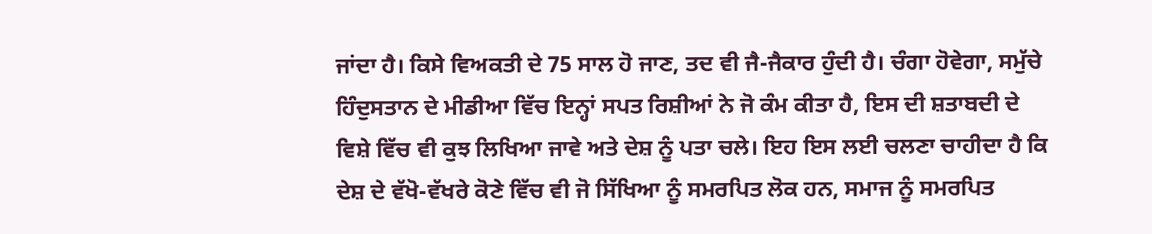ਜਾਂਦਾ ਹੈ। ਕਿਸੇ ਵਿਅਕਤੀ ਦੇ 75 ਸਾਲ ਹੋ ਜਾਣ, ਤਦ ਵੀ ਜੈ-ਜੈਕਾਰ ਹੁੰਦੀ ਹੈ। ਚੰਗਾ ਹੋਵੇਗਾ, ਸਮੁੱਚੇ ਹਿੰਦੁਸਤਾਨ ਦੇ ਮੀਡੀਆ ਵਿੱਚ ਇਨ੍ਹਾਂ ਸਪਤ ਰਿਸ਼ੀਆਂ ਨੇ ਜੋ ਕੰਮ ਕੀਤਾ ਹੈ, ਇਸ ਦੀ ਸ਼ਤਾਬਦੀ ਦੇ ਵਿਸ਼ੇ ਵਿੱਚ ਵੀ ਕੁਝ ਲਿਖਿਆ ਜਾਵੇ ਅਤੇ ਦੇਸ਼ ਨੂੰ ਪਤਾ ਚਲੇ। ਇਹ ਇਸ ਲਈ ਚਲਣਾ ਚਾਹੀਦਾ ਹੈ ਕਿ ਦੇਸ਼ ਦੇ ਵੱਖੋ-ਵੱਖਰੇ ਕੋਣੇ ਵਿੱਚ ਵੀ ਜੋ ਸਿੱਖਿਆ ਨੂੰ ਸਮਰਪਿਤ ਲੋਕ ਹਨ, ਸਮਾਜ ਨੂੰ ਸਮਰਪਿਤ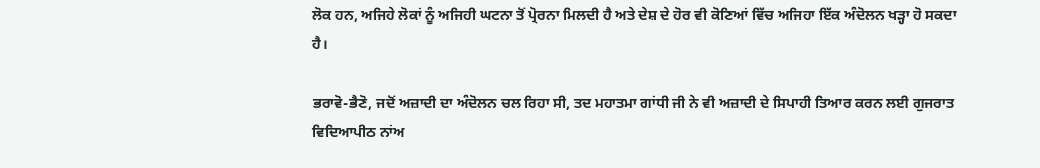ਲੋਕ ਹਨ, ਅਜਿਹੇ ਲੋਕਾਂ ਨੂੰ ਅਜਿਹੀ ਘਟਨਾ ਤੋਂ ਪ੍ਰੋਰਨਾ ਮਿਲਦੀ ਹੈ ਅਤੇ ਦੇਸ਼ ਦੇ ਹੋਰ ਵੀ ਕੋਣਿਆਂ ਵਿੱਚ ਅਜਿਹਾ ਇੱਕ ਅੰਦੋਲਨ ਖੜ੍ਹਾ ਹੋ ਸਕਦਾ ਹੈ।

ਭਰਾਵੋ-ਭੈਣੋ, ਜਦੋਂ ਅਜ਼ਾਦੀ ਦਾ ਅੰਦੋਲਨ ਚਲ ਰਿਹਾ ਸੀ, ਤਦ ਮਹਾਤਮਾ ਗਾਂਧੀ ਜੀ ਨੇ ਵੀ ਅਜ਼ਾਦੀ ਦੇ ਸਿਪਾਹੀ ਤਿਆਰ ਕਰਨ ਲਈ ਗੁਜਰਾਤ ਵਿਦਿਆਪੀਠ ਨਾਂਅ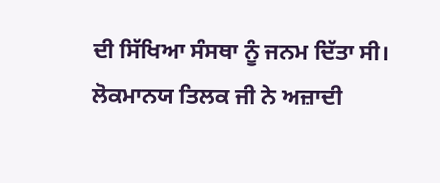ਦੀ ਸਿੱਖਿਆ ਸੰਸਥਾ ਨੂੰ ਜਨਮ ਦਿੱਤਾ ਸੀ। ਲੋਕਮਾਨਯ ਤਿਲਕ ਜੀ ਨੇ ਅਜ਼ਾਦੀ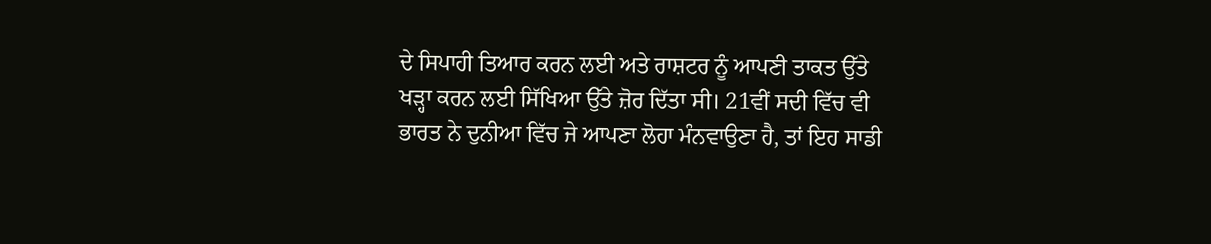ਦੇ ਸਿਪਾਹੀ ਤਿਆਰ ਕਰਨ ਲਈ ਅਤੇ ਰਾਸ਼ਟਰ ਨੂੰ ਆਪਣੀ ਤਾਕਤ ਉੱਤੇ ਖੜ੍ਹਾ ਕਰਨ ਲਈ ਸਿੱਖਿਆ ਉੱਤੇ ਜ਼ੋਰ ਦਿੱਤਾ ਸੀ। 21ਵੀਂ ਸਦੀ ਵਿੱਚ ਵੀ ਭਾਰਤ ਨੇ ਦੁਨੀਆ ਵਿੱਚ ਜੇ ਆਪਣਾ ਲੋਹਾ ਮੰਨਵਾਉਣਾ ਹੈ, ਤਾਂ ਇਹ ਸਾਡੀ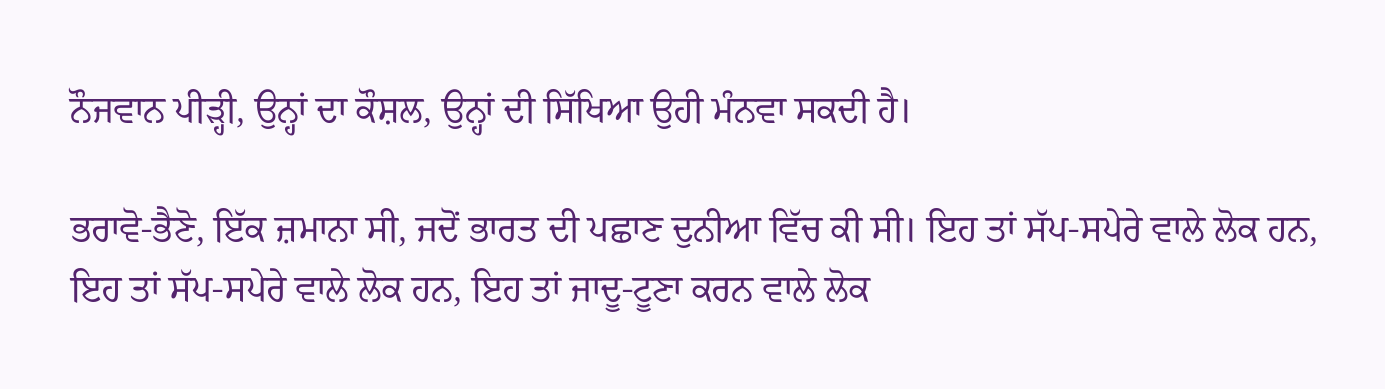ਨੌਜਵਾਨ ਪੀੜ੍ਹੀ, ਉਨ੍ਹਾਂ ਦਾ ਕੌਸ਼ਲ, ਉਨ੍ਹਾਂ ਦੀ ਸਿੱਖਿਆ ਉਹੀ ਮੰਨਵਾ ਸਕਦੀ ਹੈ।

ਭਰਾਵੋ-ਭੈਣੋ, ਇੱਕ ਜ਼ਮਾਨਾ ਸੀ, ਜਦੋਂ ਭਾਰਤ ਦੀ ਪਛਾਣ ਦੁਨੀਆ ਵਿੱਚ ਕੀ ਸੀ। ਇਹ ਤਾਂ ਸੱਪ-ਸਪੇਰੇ ਵਾਲੇ ਲੋਕ ਹਨ, ਇਹ ਤਾਂ ਸੱਪ-ਸਪੇਰੇ ਵਾਲੇ ਲੋਕ ਹਨ, ਇਹ ਤਾਂ ਜਾਦੂ-ਟੂਣਾ ਕਰਨ ਵਾਲੇ ਲੋਕ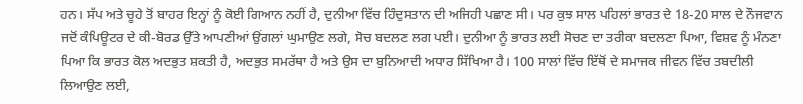ਹਨ। ਸੱਪ ਅਤੇ ਚੂਹੇ ਤੋਂ ਬਾਹਰ ਇਨ੍ਹਾਂ ਨੂੰ ਕੋਈ ਗਿਆਨ ਨਹੀਂ ਹੈ, ਦੁਨੀਆ ਵਿੱਚ ਹਿੰਦੁਸਤਾਨ ਦੀ ਅਜਿਹੀ ਪਛਾਣ ਸੀ। ਪਰ ਕੁਝ ਸਾਲ ਪਹਿਲਾਂ ਭਾਰਤ ਦੇ 18-20 ਸਾਲ ਦੇ ਨੌਜਵਾਨ ਜਦੋਂ ਕੰਪਿਊਟਰ ਦੇ ਕੀ-ਬੋਰਡ ਉੱਤੇ ਆਪਣੀਆਂ ਉਂਗਲਾਂ ਘੁਮਾਉਣ ਲਗੇ, ਸੋਚ ਬਦਲਣ ਲਗ ਪਈ। ਦੁਨੀਆ ਨੂੰ ਭਾਰਤ ਲਈ ਸੋਚਣ ਦਾ ਤਰੀਕਾ ਬਦਲਣਾ ਪਿਆ, ਵਿਸ਼ਵ ਨੂੰ ਮੰਨਣਾ ਪਿਆ ਕਿ ਭਾਰਤ ਕੋਲ ਅਦਭੁਤ ਸ਼ਕਤੀ ਹੈ, ਅਦਭੁਤ ਸਮਰੱਥਾ ਹੈ ਅਤੇ ਉਸ ਦਾ ਬੁਨਿਆਦੀ ਅਧਾਰ ਸਿੱਖਿਆ ਹੈ। 100 ਸਾਲਾਂ ਵਿੱਚ ਇੱਥੋਂ ਦੇ ਸਮਾਜਕ ਜੀਵਨ ਵਿੱਚ ਤਬਦੀਲੀ ਲਿਆਉਣ ਲਈ,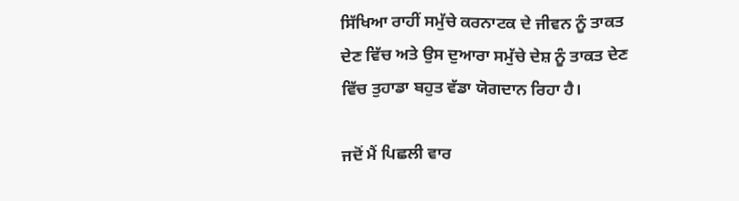ਸਿੱਖਿਆ ਰਾਹੀਂ ਸਮੁੱਚੇ ਕਰਨਾਟਕ ਦੇ ਜੀਵਨ ਨੂੰ ਤਾਕਤ ਦੇਣ ਵਿੱਚ ਅਤੇ ਉਸ ਦੁਆਰਾ ਸਮੁੱਚੇ ਦੇਸ਼ ਨੂੰ ਤਾਕਤ ਦੇਣ ਵਿੱਚ ਤੁਹਾਡਾ ਬਹੁਤ ਵੱਡਾ ਯੋਗਦਾਨ ਰਿਹਾ ਹੈ।

ਜਦੋਂ ਮੈਂ ਪਿਛਲੀ ਵਾਰ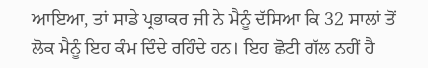ਆਇਆ, ਤਾਂ ਸਾਡੇ ਪ੍ਰਭਾਕਰ ਜੀ ਨੇ ਮੈਨੂੰ ਦੱਸਿਆ ਕਿ 32 ਸਾਲਾਂ ਤੋਂ ਲੋਕ ਮੈਨੂੰ ਇਹ ਕੰਮ ਦਿੰਦੇ ਰਹਿੰਦੇ ਹਨ। ਇਹ ਛੋਟੀ ਗੱਲ ਨਹੀਂ ਹੈ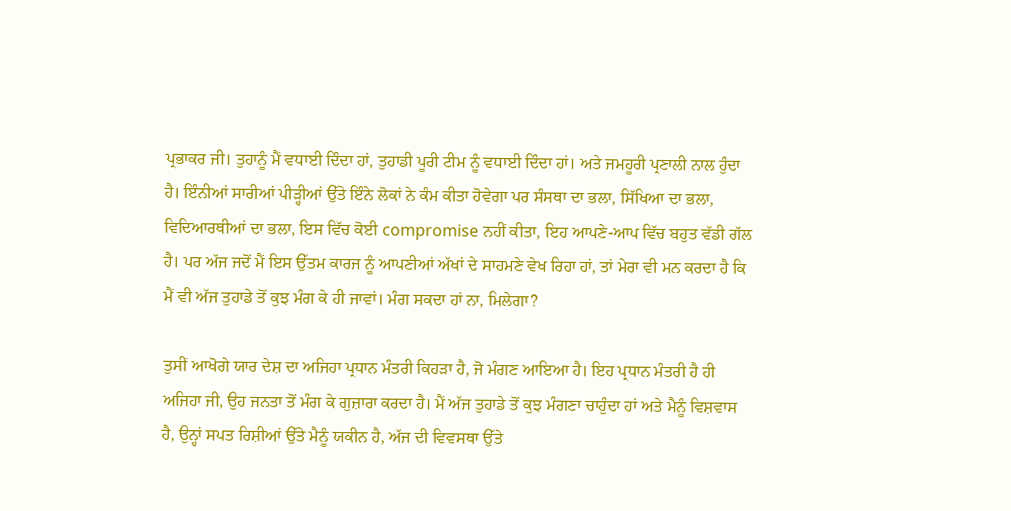ਪ੍ਰਭਾਕਰ ਜੀ। ਤੁਹਾਨੂੰ ਮੈਂ ਵਧਾਈ ਦਿੰਦਾ ਹਾਂ, ਤੁਹਾਡੀ ਪੂਰੀ ਟੀਮ ਨੂੰ ਵਧਾਈ ਦਿੰਦਾ ਹਾਂ। ਅਤੇ ਜਮਹੂਰੀ ਪ੍ਰਣਾਲੀ ਨਾਲ ਹੁੰਦਾ ਹੈ। ਇੰਨੀਆਂ ਸਾਰੀਆਂ ਪੀੜ੍ਹੀਆਂ ਉੱਤੇ ਇੰਨੇ ਲੋਕਾਂ ਨੇ ਕੰਮ ਕੀਤਾ ਹੋਵੇਗਾ ਪਰ ਸੰਸਥਾ ਦਾ ਭਲਾ, ਸਿੱਖਿਆ ਦਾ ਭਲਾ, ਵਿਦਿਆਰਥੀਆਂ ਦਾ ਭਲਾ, ਇਸ ਵਿੱਚ ਕੋਈ compromise ਨਹੀਂ ਕੀਤਾ, ਇਹ ਆਪਣੇ-ਆਪ ਵਿੱਚ ਬਹੁਤ ਵੱਡੀ ਗੱਲ ਹੈ। ਪਰ ਅੱਜ ਜਦੋਂ ਮੈਂ ਇਸ ਉੱਤਮ ਕਾਰਜ ਨੂੰ ਆਪਣੀਆਂ ਅੱਖਾਂ ਦੇ ਸਾਹਮਣੇ ਵੇਖ ਰਿਹਾ ਹਾਂ, ਤਾਂ ਮੇਰਾ ਵੀ ਮਨ ਕਰਦਾ ਹੈ ਕਿ ਮੈਂ ਵੀ ਅੱਜ ਤੁਹਾਡੇ ਤੋਂ ਕੁਝ ਮੰਗ ਕੇ ਹੀ ਜਾਵਾਂ। ਮੰਗ ਸਕਦਾ ਹਾਂ ਨਾ, ਮਿਲੇਗਾ?

ਤੁਸੀਂ ਆਖੋਗੇ ਯਾਰ ਦੇਸ਼ ਦਾ ਅਜਿਹਾ ਪ੍ਰਧਾਨ ਮੰਤਰੀ ਕਿਹੜਾ ਹੈ, ਜੋ ਮੰਗਣ ਆਇਆ ਹੈ। ਇਹ ਪ੍ਰਧਾਨ ਮੰਤਰੀ ਹੈ ਹੀ ਅਜਿਹਾ ਜੀ, ਉਹ ਜਨਤਾ ਤੋਂ ਮੰਗ ਕੇ ਗੁਜ਼ਾਰਾ ਕਰਦਾ ਹੈ। ਮੈਂ ਅੱਜ ਤੁਹਾਡੇ ਤੋਂ ਕੁਝ ਮੰਗਣਾ ਚਾਹੁੰਦਾ ਹਾਂ ਅਤੇ ਮੈਨੂੰ ਵਿਸ਼ਵਾਸ ਹੈ, ਉਨ੍ਹਾਂ ਸਪਤ ਰਿਸ਼ੀਆਂ ਉੱਤੇ ਮੈਨੂੰ ਯਕੀਨ ਹੈ, ਅੱਜ ਦੀ ਵਿਵਸਥਾ ਉੱਤੇ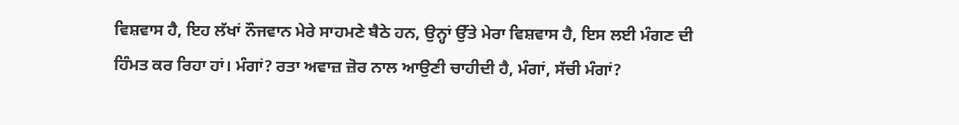ਵਿਸ਼ਵਾਸ ਹੈ, ਇਹ ਲੱਖਾਂ ਨੌਜਵਾਨ ਮੇਰੇ ਸਾਹਮਣੇ ਬੈਠੇ ਹਨ, ਉਨ੍ਹਾਂ ਉੱਤੇ ਮੇਰਾ ਵਿਸ਼ਵਾਸ ਹੈ, ਇਸ ਲਈ ਮੰਗਣ ਦੀ ਹਿੰਮਤ ਕਰ ਰਿਹਾ ਹਾਂ। ਮੰਗਾਂ? ਰਤਾ ਅਵਾਜ਼ ਜ਼ੋਰ ਨਾਲ ਆਉਣੀ ਚਾਹੀਦੀ ਹੈ, ਮੰਗਾਂ, ਸੱਚੀ ਮੰਗਾਂ?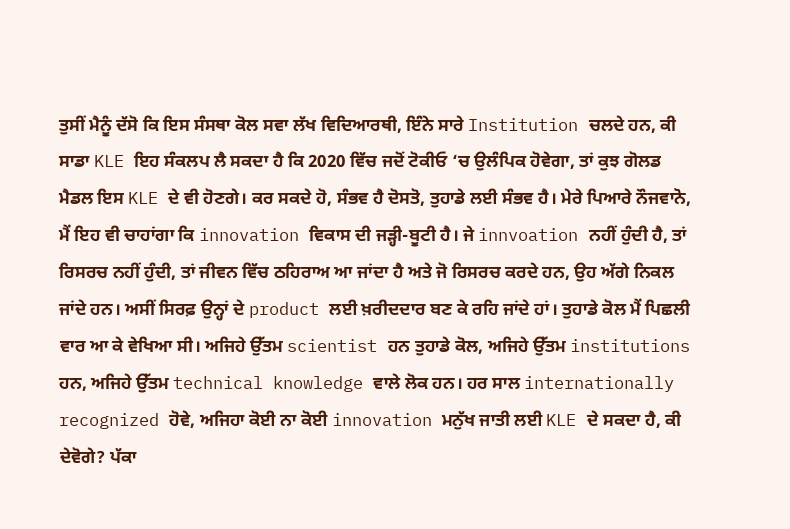ਤੁਸੀਂ ਮੈਨੂੰ ਦੱਸੋ ਕਿ ਇਸ ਸੰਸਥਾ ਕੋਲ ਸਵਾ ਲੱਖ ਵਿਦਿਆਰਥੀ, ਇੰਨੇ ਸਾਰੇ Institution ਚਲਦੇ ਹਨ, ਕੀ ਸਾਡਾ KLE ਇਹ ਸੰਕਲਪ ਲੈ ਸਕਦਾ ਹੈ ਕਿ 2020 ਵਿੱਚ ਜਦੋਂ ਟੋਕੀਓ ‘ਚ ਉਲੰਪਿਕ ਹੋਵੇਗਾ, ਤਾਂ ਕੁਝ ਗੋਲਡ ਮੈਡਲ ਇਸ KLE ਦੇ ਵੀ ਹੋਣਗੇ। ਕਰ ਸਕਦੇ ਹੋ, ਸੰਭਵ ਹੈ ਦੋਸਤੋ, ਤੁਹਾਡੇ ਲਈ ਸੰਭਵ ਹੈ। ਮੇਰੇ ਪਿਆਰੇ ਨੌਜਵਾਨੋ, ਮੈਂ ਇਹ ਵੀ ਚਾਹਾਂਗਾ ਕਿ innovation ਵਿਕਾਸ ਦੀ ਜੜ੍ਹੀ-ਬੂਟੀ ਹੈ। ਜੇ innvoation ਨਹੀਂ ਹੁੰਦੀ ਹੈ, ਤਾਂ ਰਿਸਰਚ ਨਹੀਂ ਹੁੰਦੀ, ਤਾਂ ਜੀਵਨ ਵਿੱਚ ਠਹਿਰਾਅ ਆ ਜਾਂਦਾ ਹੈ ਅਤੇ ਜੋ ਰਿਸਰਚ ਕਰਦੇ ਹਨ, ਉਹ ਅੱਗੇ ਨਿਕਲ ਜਾਂਦੇ ਹਨ। ਅਸੀਂ ਸਿਰਫ਼ ਉਨ੍ਹਾਂ ਦੇ product ਲਈ ਖ਼ਰੀਦਦਾਰ ਬਣ ਕੇ ਰਹਿ ਜਾਂਦੇ ਹਾਂ। ਤੁਹਾਡੇ ਕੋਲ ਮੈਂ ਪਿਛਲੀ ਵਾਰ ਆ ਕੇ ਵੇਖਿਆ ਸੀ। ਅਜਿਹੇ ਉੱਤਮ scientist ਹਨ ਤੁਹਾਡੇ ਕੋਲ, ਅਜਿਹੇ ਉੱਤਮ institutions ਹਨ, ਅਜਿਹੇ ਉੱਤਮ technical knowledge ਵਾਲੇ ਲੋਕ ਹਨ। ਹਰ ਸਾਲ internationally recognized ਹੋਵੇ, ਅਜਿਹਾ ਕੋਈ ਨਾ ਕੋਈ innovation ਮਨੁੱਖ ਜਾਤੀ ਲਈ KLE ਦੇ ਸਕਦਾ ਹੈ, ਕੀ ਦੇਵੋਗੇ? ਪੱਕਾ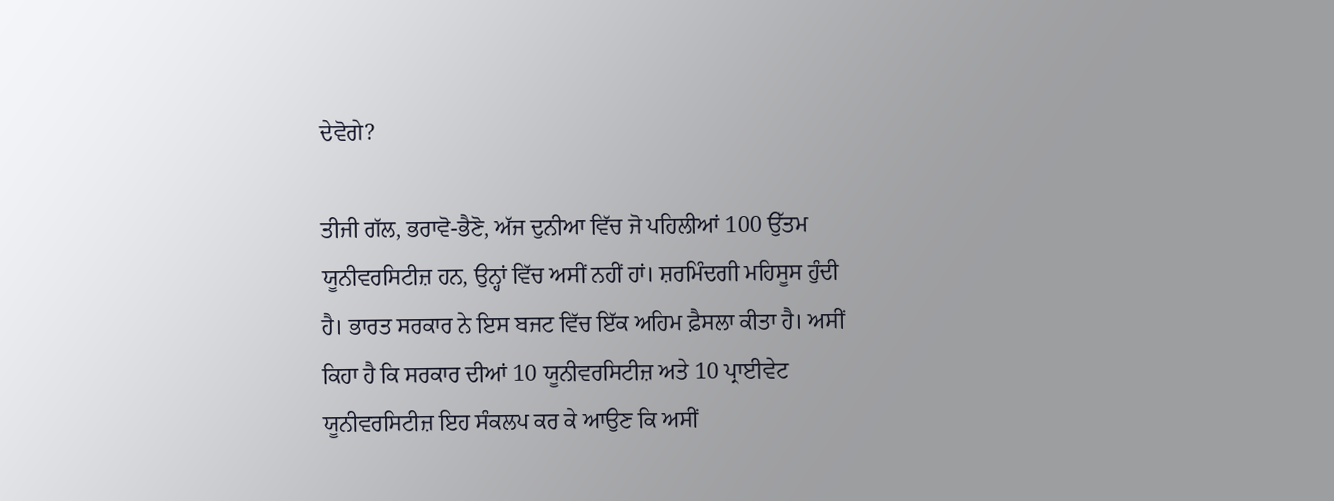ਦੇਵੋਗੇ?

ਤੀਜੀ ਗੱਲ, ਭਰਾਵੋ-ਭੈਣੋ, ਅੱਜ ਦੁਨੀਆ ਵਿੱਚ ਜੋ ਪਹਿਲੀਆਂ 100 ਉੱਤਮ ਯੂਨੀਵਰਸਿਟੀਜ਼ ਹਨ, ਉਨ੍ਹਾਂ ਵਿੱਚ ਅਸੀਂ ਨਹੀਂ ਹਾਂ। ਸ਼ਰਮਿੰਦਗੀ ਮਹਿਸੂਸ ਹੁੰਦੀ ਹੈ। ਭਾਰਤ ਸਰਕਾਰ ਨੇ ਇਸ ਬਜਟ ਵਿੱਚ ਇੱਕ ਅਹਿਮ ਫ਼ੈਸਲਾ ਕੀਤਾ ਹੈ। ਅਸੀਂ ਕਿਹਾ ਹੈ ਕਿ ਸਰਕਾਰ ਦੀਆਂ 10 ਯੂਨੀਵਰਸਿਟੀਜ਼ ਅਤੇ 10 ਪ੍ਰਾਈਵੇਟ ਯੂਨੀਵਰਸਿਟੀਜ਼ ਇਹ ਸੰਕਲਪ ਕਰ ਕੇ ਆਉਣ ਕਿ ਅਸੀਂ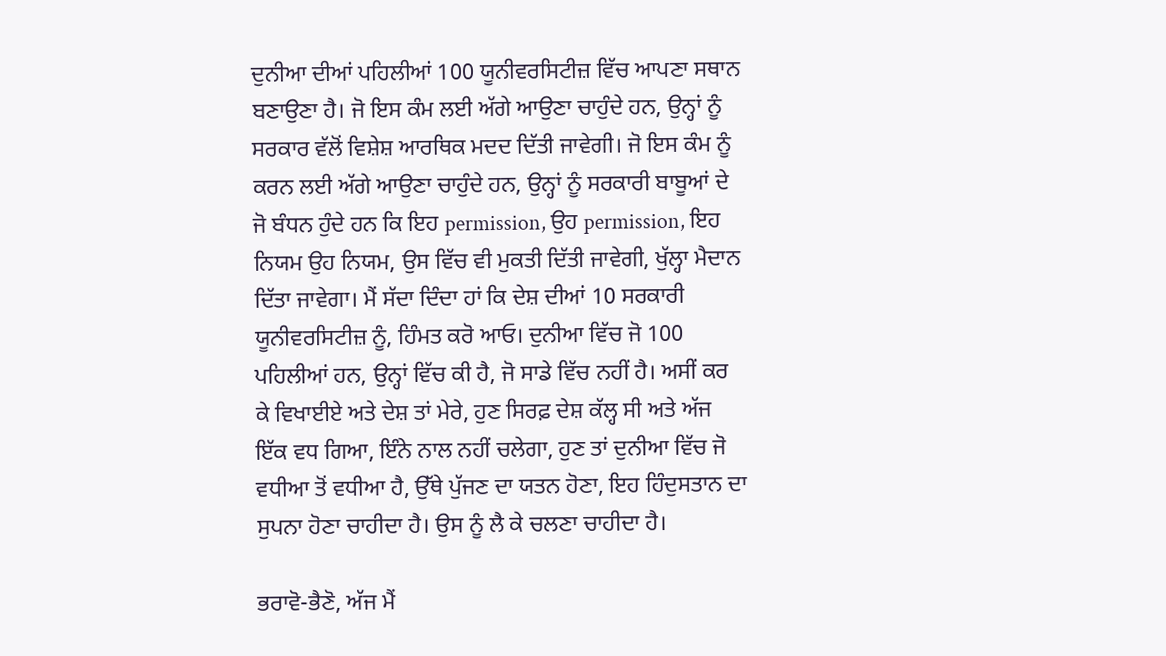ਦੁਨੀਆ ਦੀਆਂ ਪਹਿਲੀਆਂ 100 ਯੂਨੀਵਰਸਿਟੀਜ਼ ਵਿੱਚ ਆਪਣਾ ਸਥਾਨ ਬਣਾਉਣਾ ਹੈ। ਜੋ ਇਸ ਕੰਮ ਲਈ ਅੱਗੇ ਆਉਣਾ ਚਾਹੁੰਦੇ ਹਨ, ਉਨ੍ਹਾਂ ਨੂੰ ਸਰਕਾਰ ਵੱਲੋਂ ਵਿਸ਼ੇਸ਼ ਆਰਥਿਕ ਮਦਦ ਦਿੱਤੀ ਜਾਵੇਗੀ। ਜੋ ਇਸ ਕੰਮ ਨੂੰ ਕਰਨ ਲਈ ਅੱਗੇ ਆਉਣਾ ਚਾਹੁੰਦੇ ਹਨ, ਉਨ੍ਹਾਂ ਨੂੰ ਸਰਕਾਰੀ ਬਾਬੂਆਂ ਦੇ ਜੋ ਬੰਧਨ ਹੁੰਦੇ ਹਨ ਕਿ ਇਹ permission, ਉਹ permission, ਇਹ ਨਿਯਮ ਉਹ ਨਿਯਮ, ਉਸ ਵਿੱਚ ਵੀ ਮੁਕਤੀ ਦਿੱਤੀ ਜਾਵੇਗੀ, ਖੁੱਲ੍ਹਾ ਮੈਦਾਨ ਦਿੱਤਾ ਜਾਵੇਗਾ। ਮੈਂ ਸੱਦਾ ਦਿੰਦਾ ਹਾਂ ਕਿ ਦੇਸ਼ ਦੀਆਂ 10 ਸਰਕਾਰੀ ਯੂਨੀਵਰਸਿਟੀਜ਼ ਨੂੰ, ਹਿੰਮਤ ਕਰੋ ਆਓ। ਦੁਨੀਆ ਵਿੱਚ ਜੋ 100 ਪਹਿਲੀਆਂ ਹਨ, ਉਨ੍ਹਾਂ ਵਿੱਚ ਕੀ ਹੈ, ਜੋ ਸਾਡੇ ਵਿੱਚ ਨਹੀਂ ਹੈ। ਅਸੀਂ ਕਰ ਕੇ ਵਿਖਾਈਏ ਅਤੇ ਦੇਸ਼ ਤਾਂ ਮੇਰੇ, ਹੁਣ ਸਿਰਫ਼ ਦੇਸ਼ ਕੱਲ੍ਹ ਸੀ ਅਤੇ ਅੱਜ ਇੱਕ ਵਧ ਗਿਆ, ਇੰਨੇ ਨਾਲ ਨਹੀਂ ਚਲੇਗਾ, ਹੁਣ ਤਾਂ ਦੁਨੀਆ ਵਿੱਚ ਜੋ ਵਧੀਆ ਤੋਂ ਵਧੀਆ ਹੈ, ਉੱਥੇ ਪੁੱਜਣ ਦਾ ਯਤਨ ਹੋਣਾ, ਇਹ ਹਿੰਦੁਸਤਾਨ ਦਾ ਸੁਪਨਾ ਹੋਣਾ ਚਾਹੀਦਾ ਹੈ। ਉਸ ਨੂੰ ਲੈ ਕੇ ਚਲਣਾ ਚਾਹੀਦਾ ਹੈ।

ਭਰਾਵੋ-ਭੈਣੋ, ਅੱਜ ਮੈਂ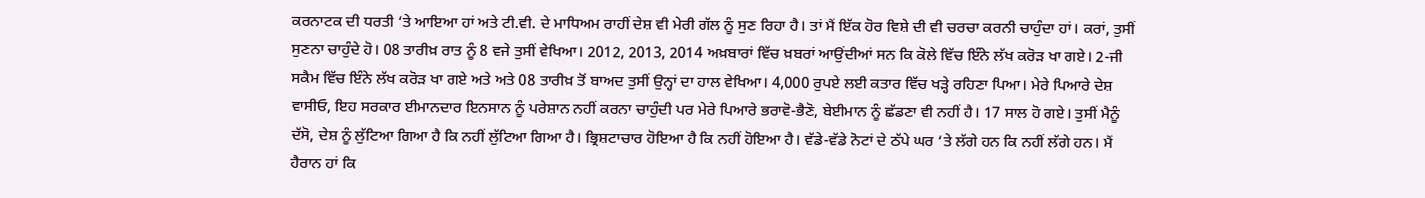ਕਰਨਾਟਕ ਦੀ ਧਰਤੀ ‘ਤੇ ਆਇਆ ਹਾਂ ਅਤੇ ਟੀ.ਵੀ. ਦੇ ਮਾਧਿਅਮ ਰਾਹੀਂ ਦੇਸ਼ ਵੀ ਮੇਰੀ ਗੱਲ ਨੂੰ ਸੁਣ ਰਿਹਾ ਹੈ। ਤਾਂ ਮੈਂ ਇੱਕ ਹੋਰ ਵਿਸ਼ੇ ਦੀ ਵੀ ਚਰਚਾ ਕਰਨੀ ਚਾਹੁੰਦਾ ਹਾਂ। ਕਰਾਂ, ਤੁਸੀਂ ਸੁਣਨਾ ਚਾਹੁੰਦੇ ਹੋ। 08 ਤਾਰੀਖ਼ ਰਾਤ ਨੂੰ 8 ਵਜੇ ਤੁਸੀਂ ਵੇਖਿਆ। 2012, 2013, 2014 ਅਖ਼ਬਾਰਾਂ ਵਿੱਚ ਖ਼ਬਰਾਂ ਆਉਂਦੀਆਂ ਸਨ ਕਿ ਕੋਲੇ ਵਿੱਚ ਇੰਨੇ ਲੱਖ ਕਰੋੜ ਖਾ ਗਏ। 2-ਜੀ ਸਕੈਮ ਵਿੱਚ ਇੰਨੇ ਲੱਖ ਕਰੋੜ ਖਾ ਗਏ ਅਤੇ ਅਤੇ 08 ਤਾਰੀਖ਼ ਤੋਂ ਬਾਅਦ ਤੁਸੀਂ ਉਨ੍ਹਾਂ ਦਾ ਹਾਲ ਵੇਖਿਆ। 4,000 ਰੁਪਏ ਲਈ ਕਤਾਰ ਵਿੱਚ ਖੜ੍ਹੇ ਰਹਿਣਾ ਪਿਆ। ਮੇਰੇ ਪਿਆਰੇ ਦੇਸ਼ ਵਾਸੀਓ, ਇਹ ਸਰਕਾਰ ਈਮਾਨਦਾਰ ਇਨਸਾਨ ਨੂੰ ਪਰੇਸ਼ਾਨ ਨਹੀਂ ਕਰਨਾ ਚਾਹੁੰਦੀ ਪਰ ਮੇਰੇ ਪਿਆਰੇ ਭਰਾਵੋ-ਭੈਣੋ, ਬੇਈਮਾਨ ਨੂੰ ਛੱਡਣਾ ਵੀ ਨਹੀਂ ਹੈ। 17 ਸਾਲ ਹੋ ਗਏ। ਤੁਸੀਂ ਮੈਨੂੰ ਦੱਸੋ, ਦੇਸ਼ ਨੂੰ ਲੁੱਟਿਆ ਗਿਆ ਹੈ ਕਿ ਨਹੀਂ ਲੁੱਟਿਆ ਗਿਆ ਹੈ। ਭ੍ਰਿਸ਼ਟਾਚਾਰ ਹੋਇਆ ਹੈ ਕਿ ਨਹੀਂ ਹੋਇਆ ਹੈ। ਵੱਡੇ-ਵੱਡੇ ਨੋਟਾਂ ਦੇ ਠੱਪੇ ਘਰ ‘ਤੇ ਲੱਗੇ ਹਨ ਕਿ ਨਹੀਂ ਲੱਗੇ ਹਨ। ਮੈਂ ਹੈਰਾਨ ਹਾਂ ਕਿ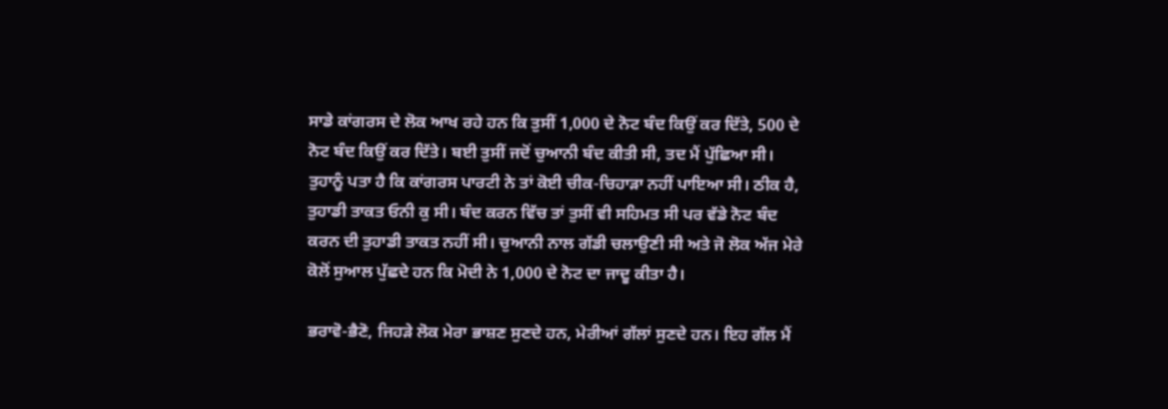ਸਾਡੇ ਕਾਂਗਰਸ ਦੇ ਲੋਕ ਆਖ ਰਹੇ ਹਨ ਕਿ ਤੁਸੀਂ 1,000 ਦੇ ਨੋਟ ਬੰਦ ਕਿਉਂ ਕਰ ਦਿੱਤੇ, 500 ਦੇ ਨੋਟ ਬੰਦ ਕਿਉਂ ਕਰ ਦਿੱਤੇ। ਬਈ ਤੁਸੀਂ ਜਦੋਂ ਚੁਆਨੀ ਬੰਦ ਕੀਤੀ ਸੀ, ਤਦ ਮੈਂ ਪੁੱਛਿਆ ਸੀ। ਤੁਹਾਨੂੰ ਪਤਾ ਹੈ ਕਿ ਕਾਂਗਰਸ ਪਾਰਟੀ ਨੇ ਤਾਂ ਕੋਈ ਚੀਕ-ਚਿਹਾੜਾ ਨਹੀਂ ਪਾਇਆ ਸੀ। ਠੀਕ ਹੈ, ਤੁਹਾਡੀ ਤਾਕਤ ਓਨੀ ਕੁ ਸੀ। ਬੰਦ ਕਰਨ ਵਿੱਚ ਤਾਂ ਤੁਸੀਂ ਵੀ ਸਹਿਮਤ ਸੀ ਪਰ ਵੱਡੇ ਨੋਟ ਬੰਦ ਕਰਨ ਦੀ ਤੁਹਾਡੀ ਤਾਕਤ ਨਹੀਂ ਸੀ। ਚੁਆਨੀ ਨਾਲ ਗੱਡੀ ਚਲਾਉਣੀ ਸੀ ਅਤੇ ਜੋ ਲੋਕ ਅੱਜ ਮੇਰੇ ਕੋਲੋਂ ਸੁਆਲ ਪੁੱਛਦੇ ਹਨ ਕਿ ਮੋਦੀ ਨੇ 1,000 ਦੇ ਨੋਟ ਦਾ ਜਾਦੂ ਕੀਤਾ ਹੈ।

ਭਰਾਵੋ-ਭੈਣੋ, ਜਿਹੜੇ ਲੋਕ ਮੇਰਾ ਭਾਸ਼ਣ ਸੁਣਦੇ ਹਨ, ਮੇਰੀਆਂ ਗੱਲਾਂ ਸੁਣਦੇ ਹਨ। ਇਹ ਗੱਲ ਮੈਂ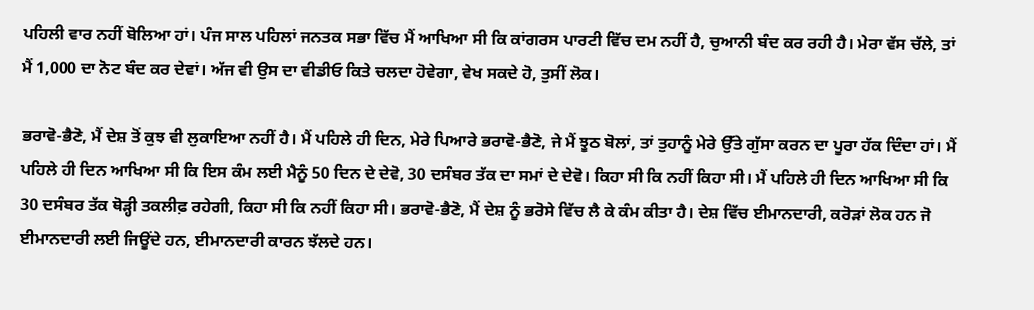ਪਹਿਲੀ ਵਾਰ ਨਹੀਂ ਬੋਲਿਆ ਹਾਂ। ਪੰਜ ਸਾਲ ਪਹਿਲਾਂ ਜਨਤਕ ਸਭਾ ਵਿੱਚ ਮੈਂ ਆਖਿਆ ਸੀ ਕਿ ਕਾਂਗਰਸ ਪਾਰਟੀ ਵਿੱਚ ਦਮ ਨਹੀਂ ਹੈ, ਚੁਆਨੀ ਬੰਦ ਕਰ ਰਹੀ ਹੈ। ਮੇਰਾ ਵੱਸ ਚੱਲੇ, ਤਾਂ ਮੈਂ 1,000 ਦਾ ਨੋਟ ਬੰਦ ਕਰ ਦੇਵਾਂ। ਅੱਜ ਵੀ ਉਸ ਦਾ ਵੀਡੀਓ ਕਿਤੇ ਚਲਦਾ ਹੋਵੇਗਾ, ਵੇਖ ਸਕਦੇ ਹੋ, ਤੁਸੀਂ ਲੋਕ।

ਭਰਾਵੋ-ਭੈਣੋ, ਮੈਂ ਦੇਸ਼ ਤੋਂ ਕੁਝ ਵੀ ਲੁਕਾਇਆ ਨਹੀਂ ਹੈ। ਮੈਂ ਪਹਿਲੇ ਹੀ ਦਿਨ, ਮੇਰੇ ਪਿਆਰੇ ਭਰਾਵੋ-ਭੈਣੋ, ਜੇ ਮੈਂ ਝੂਠ ਬੋਲਾਂ, ਤਾਂ ਤੁਹਾਨੂੰ ਮੇਰੇ ਉੱਤੇ ਗੁੱਸਾ ਕਰਨ ਦਾ ਪੂਰਾ ਹੱਕ ਦਿੰਦਾ ਹਾਂ। ਮੈਂ ਪਹਿਲੇ ਹੀ ਦਿਨ ਆਖਿਆ ਸੀ ਕਿ ਇਸ ਕੰਮ ਲਈ ਮੈਨੂੰ 50 ਦਿਨ ਦੇ ਦੇਵੋ, 30 ਦਸੰਬਰ ਤੱਕ ਦਾ ਸਮਾਂ ਦੇ ਦੇਵੋ। ਕਿਹਾ ਸੀ ਕਿ ਨਹੀਂ ਕਿਹਾ ਸੀ। ਮੈਂ ਪਹਿਲੇ ਹੀ ਦਿਨ ਆਖਿਆ ਸੀ ਕਿ 30 ਦਸੰਬਰ ਤੱਕ ਥੋੜ੍ਹੀ ਤਕਲੀਫ਼ ਰਹੇਗੀ, ਕਿਹਾ ਸੀ ਕਿ ਨਹੀਂ ਕਿਹਾ ਸੀ। ਭਰਾਵੋ-ਭੈਣੋ, ਮੈਂ ਦੇਸ਼ ਨੂੰ ਭਰੋਸੇ ਵਿੱਚ ਲੈ ਕੇ ਕੰਮ ਕੀਤਾ ਹੈ। ਦੇਸ਼ ਵਿੱਚ ਈਮਾਨਦਾਰੀ, ਕਰੋੜਾਂ ਲੋਕ ਹਨ ਜੋ ਈਮਾਨਦਾਰੀ ਲਈ ਜਿਊਂਦੇ ਹਨ, ਈਮਾਨਦਾਰੀ ਕਾਰਨ ਝੱਲਦੇ ਹਨ।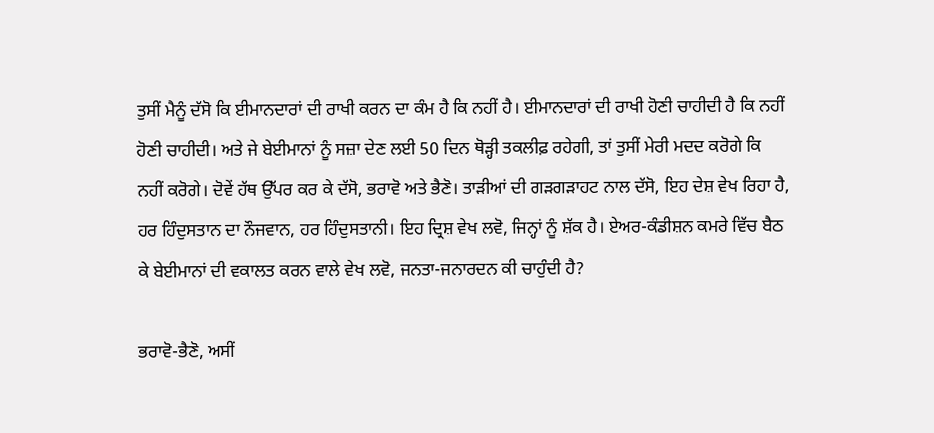ਤੁਸੀਂ ਮੈਨੂੰ ਦੱਸੋ ਕਿ ਈਮਾਨਦਾਰਾਂ ਦੀ ਰਾਖੀ ਕਰਨ ਦਾ ਕੰਮ ਹੈ ਕਿ ਨਹੀਂ ਹੈ। ਈਮਾਨਦਾਰਾਂ ਦੀ ਰਾਖੀ ਹੋਣੀ ਚਾਹੀਦੀ ਹੈ ਕਿ ਨਹੀਂ ਹੋਣੀ ਚਾਹੀਦੀ। ਅਤੇ ਜੇ ਬੇਈਮਾਨਾਂ ਨੂੰ ਸਜ਼ਾ ਦੇਣ ਲਈ 50 ਦਿਨ ਥੋੜ੍ਹੀ ਤਕਲੀਫ਼ ਰਹੇਗੀ, ਤਾਂ ਤੁਸੀਂ ਮੇਰੀ ਮਦਦ ਕਰੋਗੇ ਕਿ ਨਹੀਂ ਕਰੋਗੇ। ਦੋਵੇਂ ਹੱਥ ਉੱਪਰ ਕਰ ਕੇ ਦੱਸੋ, ਭਰਾਵੋ ਅਤੇ ਭੈਣੋ। ਤਾੜੀਆਂ ਦੀ ਗੜਗੜਾਹਟ ਨਾਲ ਦੱਸੋ, ਇਹ ਦੇਸ਼ ਵੇਖ ਰਿਹਾ ਹੈ, ਹਰ ਹਿੰਦੁਸਤਾਨ ਦਾ ਨੌਜਵਾਨ, ਹਰ ਹਿੰਦੁਸਤਾਨੀ। ਇਹ ਦ੍ਰਿਸ਼ ਵੇਖ ਲਵੋ, ਜਿਨ੍ਹਾਂ ਨੂੰ ਸ਼ੱਕ ਹੈ। ਏਅਰ-ਕੰਡੀਸ਼ਨ ਕਮਰੇ ਵਿੱਚ ਬੈਠ ਕੇ ਬੇਈਮਾਨਾਂ ਦੀ ਵਕਾਲਤ ਕਰਨ ਵਾਲੇ ਵੇਖ ਲਵੋ, ਜਨਤਾ-ਜਨਾਰਦਨ ਕੀ ਚਾਹੁੰਦੀ ਹੈ?

ਭਰਾਵੋ-ਭੈਣੋ, ਅਸੀਂ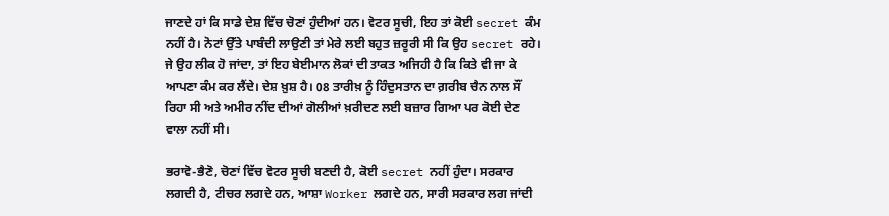ਜਾਣਦੇ ਹਾਂ ਕਿ ਸਾਡੇ ਦੇਸ਼ ਵਿੱਚ ਚੋਣਾਂ ਹੁੰਦੀਆਂ ਹਨ। ਵੋਟਰ ਸੂਚੀ, ਇਹ ਤਾਂ ਕੋਈ secret ਕੰਮ ਨਹੀਂ ਹੈ। ਨੋਟਾਂ ਉੱਤੇ ਪਾਬੰਦੀ ਲਾਉਣੀ ਤਾਂ ਮੇਰੇ ਲਈ ਬਹੁਤ ਜ਼ਰੂਰੀ ਸੀ ਕਿ ਉਹ secret ਰਹੇ। ਜੇ ਉਹ ਲੀਕ ਹੋ ਜਾਂਦਾ, ਤਾਂ ਇਹ ਬੇਈਮਾਨ ਲੋਕਾਂ ਦੀ ਤਾਕਤ ਅਜਿਹੀ ਹੈ ਕਿ ਕਿਤੇ ਵੀ ਜਾ ਕੇ ਆਪਣਾ ਕੰਮ ਕਰ ਲੈਂਦੇ। ਦੇਸ਼ ਖ਼ੁਸ਼ ਹੈ। 08 ਤਾਰੀਖ਼ ਨੂੰ ਹਿੰਦੁਸਤਾਨ ਦਾ ਗ਼ਰੀਬ ਚੈਨ ਨਾਲ ਸੌਂ ਰਿਹਾ ਸੀ ਅਤੇ ਅਮੀਰ ਨੀਂਦ ਦੀਆਂ ਗੋਲੀਆਂ ਖ਼ਰੀਦਣ ਲਈ ਬਜ਼ਾਰ ਗਿਆ ਪਰ ਕੋਈ ਦੇਣ ਵਾਲਾ ਨਹੀਂ ਸੀ।

ਭਰਾਵੋ-ਭੈਣੋ, ਚੋਣਾਂ ਵਿੱਚ ਵੋਟਰ ਸੂਚੀ ਬਣਦੀ ਹੈ, ਕੋਈ secret ਨਹੀਂ ਹੁੰਦਾ। ਸਰਕਾਰ ਲਗਦੀ ਹੈ, ਟੀਚਰ ਲਗਦੇ ਹਨ, ਆਸ਼ਾ Worker ਲਗਦੇ ਹਨ, ਸਾਰੀ ਸਰਕਾਰ ਲਗ ਜਾਂਦੀ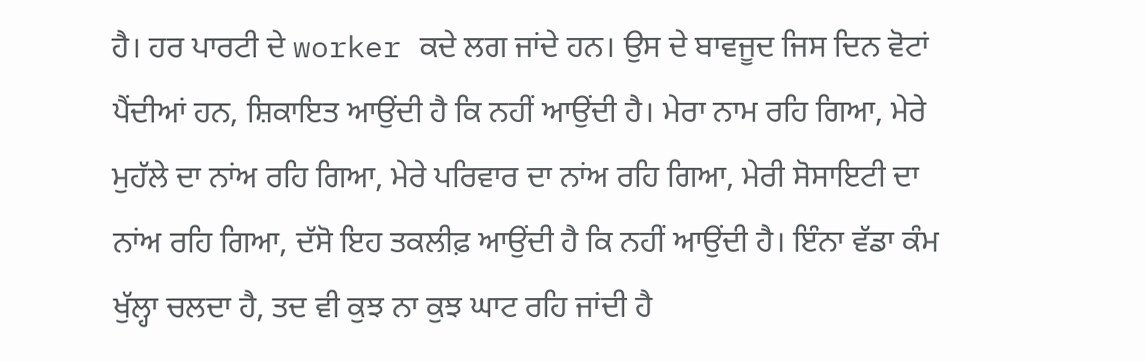ਹੈ। ਹਰ ਪਾਰਟੀ ਦੇ worker ਕਦੇ ਲਗ ਜਾਂਦੇ ਹਨ। ਉਸ ਦੇ ਬਾਵਜੂਦ ਜਿਸ ਦਿਨ ਵੋਟਾਂ ਪੈਂਦੀਆਂ ਹਨ, ਸ਼ਿਕਾਇਤ ਆਉਂਦੀ ਹੈ ਕਿ ਨਹੀਂ ਆਉਂਦੀ ਹੈ। ਮੇਰਾ ਨਾਮ ਰਹਿ ਗਿਆ, ਮੇਰੇ ਮੁਹੱਲੇ ਦਾ ਨਾਂਅ ਰਹਿ ਗਿਆ, ਮੇਰੇ ਪਰਿਵਾਰ ਦਾ ਨਾਂਅ ਰਹਿ ਗਿਆ, ਮੇਰੀ ਸੋਸਾਇਟੀ ਦਾ ਨਾਂਅ ਰਹਿ ਗਿਆ, ਦੱਸੋ ਇਹ ਤਕਲੀਫ਼ ਆਉਂਦੀ ਹੈ ਕਿ ਨਹੀਂ ਆਉਂਦੀ ਹੈ। ਇੰਨਾ ਵੱਡਾ ਕੰਮ ਖੁੱਲ੍ਹਾ ਚਲਦਾ ਹੈ, ਤਦ ਵੀ ਕੁਝ ਨਾ ਕੁਝ ਘਾਟ ਰਹਿ ਜਾਂਦੀ ਹੈ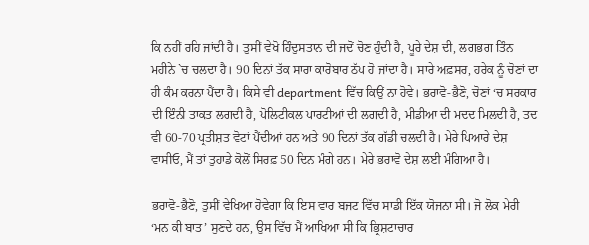ਕਿ ਨਹੀਂ ਰਹਿ ਜਾਂਦੀ ਹੈ। ਤੁਸੀਂ ਵੇਖੋ ਹਿੰਦੁਸਤਾਨ ਦੀ ਜਦੋਂ ਚੋਣ ਹੁੰਦੀ ਹੈ, ਪੂਰੇ ਦੇਸ਼ ਦੀ, ਲਗਭਗ ਤਿੰਨ ਮਹੀਨੇ `ਚ ਚਲਦਾ ਹੈ। 90 ਦਿਨਾਂ ਤੱਕ ਸਾਰਾ ਕਾਰੋਬਾਰ ਠੱਪ ਹੋ ਜਾਂਦਾ ਹੈ। ਸਾਰੇ ਅਫ਼ਸਰ, ਹਰੇਕ ਨੂੰ ਚੋਣਾਂ ਦਾ ਹੀ ਕੰਮ ਕਰਨਾ ਪੈਂਦਾ ਹੈ। ਕਿਸੇ ਵੀ department ਵਿੱਚ ਕਿਉਂ ਨਾ ਹੋਵੇ। ਭਰਾਵੋ-ਭੈਣੋ, ਚੋਣਾਂ ‘ਚ ਸਰਕਾਰ ਦੀ ਇੰਨੀ ਤਾਕਤ ਲਗਦੀ ਹੈ, ਪੋਲਿਟੀਕਲ ਪਾਰਟੀਆਂ ਦੀ ਲਗਦੀ ਹੈ, ਮੀਡੀਆ ਦੀ ਮਦਦ ਮਿਲਦੀ ਹੈ, ਤਦ ਵੀ 60-70 ਪ੍ਰਤੀਸ਼ਤ ਵੋਟਾਂ ਪੈਂਦੀਆਂ ਹਨ ਅਤੇ 90 ਦਿਨਾਂ ਤੱਕ ਗੱਡੀ ਚਲਦੀ ਹੈ। ਮੇਰੇ ਪਿਆਰੇ ਦੇਸ਼ ਵਾਸੀਓ, ਮੈਂ ਤਾਂ ਤੁਹਾਡੇ ਕੋਲੋਂ ਸਿਰਫ਼ 50 ਦਿਨ ਮੰਗੇ ਹਨ। ਮੇਰੇ ਭਰਾਵੋ ਦੇਸ਼ ਲਈ ਮੰਗਿਆ ਹੈ।

ਭਰਾਵੋ-ਭੈਣੋ, ਤੁਸੀਂ ਵੇਖਿਆ ਹੋਵੇਗਾ ਕਿ ਇਸ ਵਾਰ ਬਜਟ ਵਿੱਚ ਸਾਡੀ ਇੱਕ ਯੋਜਨਾ ਸੀ। ਜੋ ਲੋਕ ਮੇਰੀ ‘ਮਨ ਕੀ ਬਾਤ’ ਸੁਣਦੇ ਹਨ, ਉਸ ਵਿੱਚ ਮੈਂ ਆਖਿਆ ਸੀ ਕਿ ਭ੍ਰਿਸ਼ਟਾਚਾਰ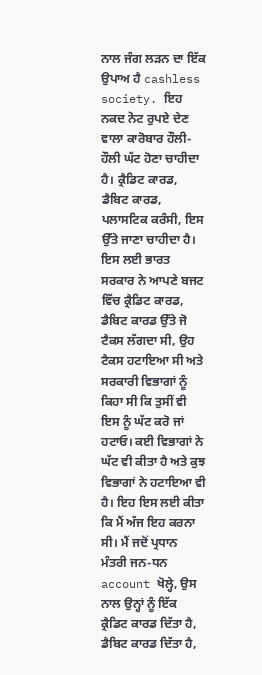ਨਾਲ ਜੰਗ ਲੜਨ ਦਾ ਇੱਕ ਉਪਾਅ ਹੈ cashless society. ਇਹ ਨਕਦ ਨੋਟ ਰੁਪਏ ਦੇਣ ਵਾਲਾ ਕਾਰੋਬਾਰ ਹੌਲੀ-ਹੌਲੀ ਘੱਟ ਹੋਣਾ ਚਾਹੀਦਾ ਹੈ। ਕ੍ਰੈਡਿਟ ਕਾਰਡ, ਡੈਬਿਟ ਕਾਰਡ, ਪਲਾਸਟਿਕ ਕਰੰਸੀ, ਇਸ ਉੱਤੇ ਜਾਣਾ ਚਾਹੀਦਾ ਹੈ। ਇਸ ਲਈ ਭਾਰਤ ਸਰਕਾਰ ਨੇ ਆਪਣੇ ਬਜਟ ਵਿੱਚ ਕ੍ਰੈਡਿਟ ਕਾਰਡ, ਡੈਬਿਟ ਕਾਰਡ ਉੱਤੇ ਜੋ ਟੈਕਸ ਲੱਗਦਾ ਸੀ, ਉਹ ਟੈਕਸ ਹਟਾਇਆ ਸੀ ਅਤੇ ਸਰਕਾਰੀ ਵਿਭਾਗਾਂ ਨੂੰ ਕਿਹਾ ਸੀ ਕਿ ਤੁਸੀਂ ਵੀ ਇਸ ਨੂੰ ਘੱਟ ਕਰੋ ਜਾਂ ਹਟਾਓ। ਕਈ ਵਿਭਾਗਾਂ ਨੇ ਘੱਟ ਵੀ ਕੀਤਾ ਹੈ ਅਤੇ ਕੁਝ ਵਿਭਾਗਾਂ ਨੇ ਹਟਾਇਆ ਵੀ ਹੈ। ਇਹ ਇਸ ਲਈ ਕੀਤਾ ਕਿ ਮੈਂ ਅੱਜ ਇਹ ਕਰਨਾ ਸੀ। ਮੈਂ ਜਦੋਂ ਪ੍ਰਧਾਨ ਮੰਤਰੀ ਜਨ-ਧਨ account ਖੋਲ੍ਹੇ, ਉਸ ਨਾਲ ਉਨ੍ਹਾਂ ਨੂੰ ਇੱਕ ਕ੍ਰੈਡਿਟ ਕਾਰਡ ਦਿੱਤਾ ਹੈ, ਡੈਬਿਟ ਕਾਰਡ ਦਿੱਤਾ ਹੈ,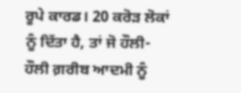ਰੂਪੇ ਕਾਰਡ। 20 ਕਰੋੜ ਲੋਕਾਂ ਨੂੰ ਦਿੱਤਾ ਹੈ, ਤਾਂ ਜੋ ਹੌਲੀ-ਹੌਲੀ ਗ਼ਰੀਬ ਆਦਮੀ ਨੂੰ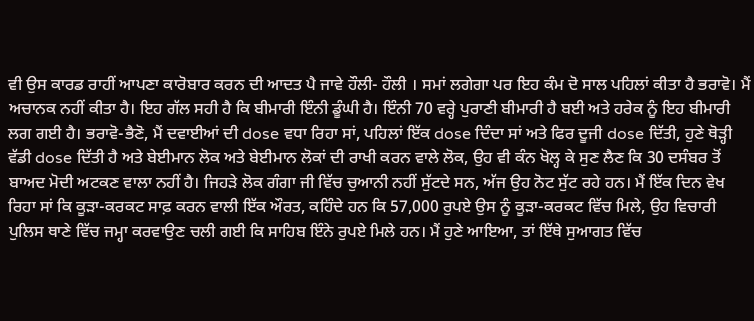ਵੀ ਉਸ ਕਾਰਡ ਰਾਹੀਂ ਆਪਣਾ ਕਾਰੋਬਾਰ ਕਰਨ ਦੀ ਆਦਤ ਪੈ ਜਾਵੇ ਹੌਲੀ- ਹੌਲੀ । ਸਮਾਂ ਲਗੇਗਾ ਪਰ ਇਹ ਕੰਮ ਦੋ ਸਾਲ ਪਹਿਲਾਂ ਕੀਤਾ ਹੈ ਭਰਾਵੋ। ਮੈਂ ਅਚਾਨਕ ਨਹੀਂ ਕੀਤਾ ਹੈ। ਇਹ ਗੱਲ ਸਹੀ ਹੈ ਕਿ ਬੀਮਾਰੀ ਇੰਨੀ ਡੂੰਘੀ ਹੈ। ਇੰਨੀ 70 ਵਰ੍ਹੇ ਪੁਰਾਣੀ ਬੀਮਾਰੀ ਹੈ ਬਈ ਅਤੇ ਹਰੇਕ ਨੂੰ ਇਹ ਬੀਮਾਰੀ ਲਗ ਗਈ ਹੈ। ਭਰਾਵੋ-ਭੈਣੋ, ਮੈਂ ਦਵਾਈਆਂ ਦੀ dose ਵਧਾ ਰਿਹਾ ਸਾਂ, ਪਹਿਲਾਂ ਇੱਕ dose ਦਿੰਦਾ ਸਾਂ ਅਤੇ ਫਿਰ ਦੂਜੀ dose ਦਿੱਤੀ, ਹੁਣੇ ਥੋੜ੍ਹੀ ਵੱਡੀ dose ਦਿੱਤੀ ਹੈ ਅਤੇ ਬੇਈਮਾਨ ਲੋਕ ਅਤੇ ਬੇਈਮਾਨ ਲੋਕਾਂ ਦੀ ਰਾਖੀ ਕਰਨ ਵਾਲੇ ਲੋਕ, ਉਹ ਵੀ ਕੰਨ ਖੋਲ੍ਹ ਕੇ ਸੁਣ ਲੈਣ ਕਿ 30 ਦਸੰਬਰ ਤੋਂ ਬਾਅਦ ਮੋਦੀ ਅਟਕਣ ਵਾਲਾ ਨਹੀਂ ਹੈ। ਜਿਹੜੇ ਲੋਕ ਗੰਗਾ ਜੀ ਵਿੱਚ ਚੁਆਨੀ ਨਹੀਂ ਸੁੱਟਦੇ ਸਨ, ਅੱਜ ਉਹ ਨੋਟ ਸੁੱਟ ਰਹੇ ਹਨ। ਮੈਂ ਇੱਕ ਦਿਨ ਵੇਖ ਰਿਹਾ ਸਾਂ ਕਿ ਕੂੜਾ-ਕਰਕਟ ਸਾਫ਼ ਕਰਨ ਵਾਲੀ ਇੱਕ ਔਰਤ, ਕਹਿੰਦੇ ਹਨ ਕਿ 57,000 ਰੁਪਏ ਉਸ ਨੂੰ ਕੂੜਾ-ਕਰਕਟ ਵਿੱਚ ਮਿਲੇ, ਉਹ ਵਿਚਾਰੀ ਪੁਲਿਸ ਥਾਣੇ ਵਿੱਚ ਜਮ੍ਹਾ ਕਰਵਾਉਣ ਚਲੀ ਗਈ ਕਿ ਸਾਹਿਬ ਇੰਨੇ ਰੁਪਏ ਮਿਲੇ ਹਨ। ਮੈਂ ਹੁਣੇ ਆਇਆ, ਤਾਂ ਇੱਥੇ ਸੁਆਗਤ ਵਿੱਚ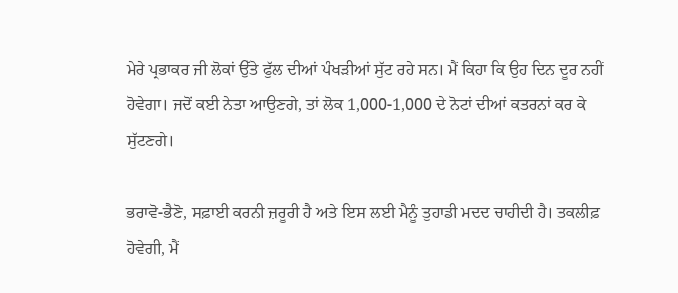ਮੇਰੇ ਪ੍ਰਭਾਕਰ ਜੀ ਲੋਕਾਂ ਉੱਤੇ ਫੁੱਲ ਦੀਆਂ ਪੰਖੜੀਆਂ ਸੁੱਟ ਰਹੇ ਸਨ। ਮੈਂ ਕਿਹਾ ਕਿ ਉਹ ਦਿਨ ਦੂਰ ਨਹੀਂ ਹੋਵੇਗਾ। ਜਦੋਂ ਕਈ ਨੇਤਾ ਆਉਣਗੇ, ਤਾਂ ਲੋਕ 1,000-1,000 ਦੇ ਨੋਟਾਂ ਦੀਆਂ ਕਤਰਨਾਂ ਕਰ ਕੇ ਸੁੱਟਣਗੇ।

ਭਰਾਵੋ-ਭੈਣੋ, ਸਫ਼ਾਈ ਕਰਨੀ ਜ਼ਰੂਰੀ ਹੈ ਅਤੇ ਇਸ ਲਈ ਮੈਨੂੰ ਤੁਹਾਡੀ ਮਦਦ ਚਾਹੀਦੀ ਹੈ। ਤਕਲੀਫ਼ ਹੋਵੇਗੀ, ਮੈਂ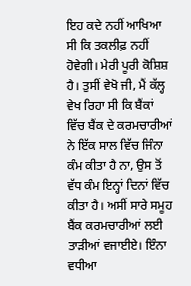ਇਹ ਕਦੇ ਨਹੀਂ ਆਖਿਆ ਸੀ ਕਿ ਤਕਲੀਫ਼ ਨਹੀਂ ਹੋਵੇਗੀ। ਮੇਰੀ ਪੂਰੀ ਕੋਸ਼ਿਸ਼ ਹੈ। ਤੁਸੀਂ ਵੇਖੋ ਜੀ, ਮੈਂ ਕੱਲ੍ਹ ਵੇਖ ਰਿਹਾ ਸੀ ਕਿ ਬੈਂਕਾਂ ਵਿੱਚ ਬੈਂਕ ਦੇ ਕਰਮਚਾਰੀਆਂ ਨੇ ਇੱਕ ਸਾਲ ਵਿੱਚ ਜਿੰਨਾ ਕੰਮ ਕੀਤਾ ਹੈ ਨਾ, ਉਸ ਤੋਂ ਵੱਧ ਕੰਮ ਇਨ੍ਹਾਂ ਦਿਨਾਂ ਵਿੱਚ ਕੀਤਾ ਹੈ। ਅਸੀਂ ਸਾਰੇ ਸਮੂਹ ਬੈਂਕ ਕਰਮਚਾਰੀਆਂ ਲਈ ਤਾੜੀਆਂ ਵਜਾਈਏ। ਇੰਨਾ ਵਧੀਆ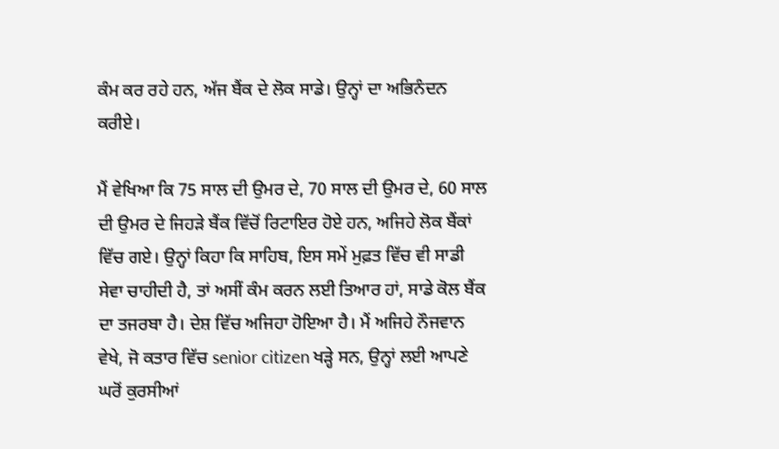ਕੰਮ ਕਰ ਰਹੇ ਹਨ, ਅੱਜ ਬੈਂਕ ਦੇ ਲੋਕ ਸਾਡੇ। ਉਨ੍ਹਾਂ ਦਾ ਅਭਿਨੰਦਨ ਕਰੀਏ।

ਮੈਂ ਵੇਖਿਆ ਕਿ 75 ਸਾਲ ਦੀ ਉਮਰ ਦੇ, 70 ਸਾਲ ਦੀ ਉਮਰ ਦੇ, 60 ਸਾਲ ਦੀ ਉਮਰ ਦੇ ਜਿਹੜੇ ਬੈਂਕ ਵਿੱਚੋਂ ਰਿਟਾਇਰ ਹੋਏ ਹਨ, ਅਜਿਹੇ ਲੋਕ ਬੈਂਕਾਂ ਵਿੱਚ ਗਏ। ਉਨ੍ਹਾਂ ਕਿਹਾ ਕਿ ਸਾਹਿਬ, ਇਸ ਸਮੇਂ ਮੁਫ਼ਤ ਵਿੱਚ ਵੀ ਸਾਡੀ ਸੇਵਾ ਚਾਹੀਦੀ ਹੈ, ਤਾਂ ਅਸੀਂ ਕੰਮ ਕਰਨ ਲਈ ਤਿਆਰ ਹਾਂ, ਸਾਡੇ ਕੋਲ ਬੈਂਕ ਦਾ ਤਜਰਬਾ ਹੈ। ਦੇਸ਼ ਵਿੱਚ ਅਜਿਹਾ ਹੋਇਆ ਹੈ। ਮੈਂ ਅਜਿਹੇ ਨੌਜਵਾਨ ਵੇਖੇ, ਜੋ ਕਤਾਰ ਵਿੱਚ senior citizen ਖੜ੍ਹੇ ਸਨ, ਉਨ੍ਹਾਂ ਲਈ ਆਪਣੇ ਘਰੋਂ ਕੁਰਸੀਆਂ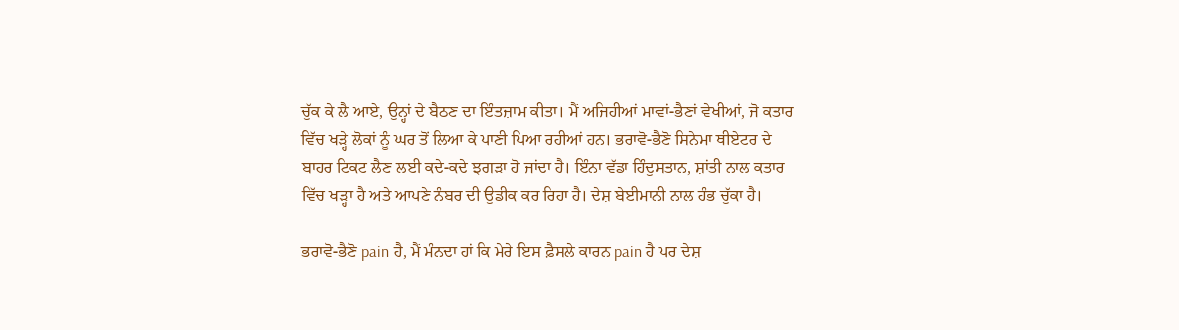ਚੁੱਕ ਕੇ ਲੈ ਆਏ, ਉਨ੍ਹਾਂ ਦੇ ਬੈਠਣ ਦਾ ਇੰਤਜ਼ਾਮ ਕੀਤਾ। ਮੈਂ ਅਜਿਹੀਆਂ ਮਾਵਾਂ-ਭੈਣਾਂ ਵੇਖੀਆਂ, ਜੋ ਕਤਾਰ ਵਿੱਚ ਖੜ੍ਹੇ ਲੋਕਾਂ ਨੂੰ ਘਰ ਤੋਂ ਲਿਆ ਕੇ ਪਾਣੀ ਪਿਆ ਰਹੀਆਂ ਹਨ। ਭਰਾਵੋ-ਭੈਣੋ ਸਿਨੇਮਾ ਥੀਏਟਰ ਦੇ ਬਾਹਰ ਟਿਕਟ ਲੈਣ ਲਈ ਕਦੇ-ਕਦੇ ਝਗੜਾ ਹੋ ਜਾਂਦਾ ਹੈ। ਇੰਨਾ ਵੱਡਾ ਹਿੰਦੁਸਤਾਨ, ਸ਼ਾਂਤੀ ਨਾਲ ਕਤਾਰ ਵਿੱਚ ਖੜ੍ਹਾ ਹੈ ਅਤੇ ਆਪਣੇ ਨੰਬਰ ਦੀ ਉਡੀਕ ਕਰ ਰਿਹਾ ਹੈ। ਦੇਸ਼ ਬੇਈਮਾਨੀ ਨਾਲ ਹੰਭ ਚੁੱਕਾ ਹੈ।

ਭਰਾਵੋ-ਭੈਣੋ pain ਹੈ, ਮੈਂ ਮੰਨਦਾ ਹਾਂ ਕਿ ਮੇਰੇ ਇਸ ਫ਼ੈਸਲੇ ਕਾਰਨ pain ਹੈ ਪਰ ਦੇਸ਼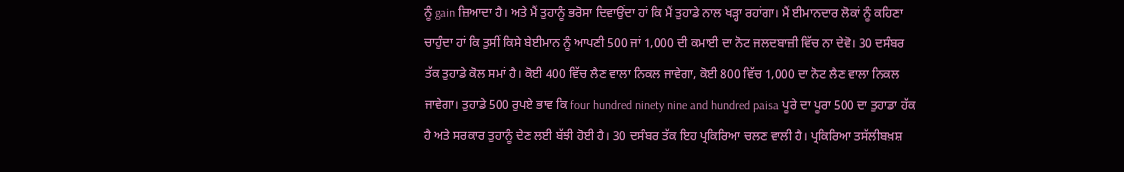ਨੂੰ gain ਜ਼ਿਆਦਾ ਹੈ। ਅਤੇ ਮੈਂ ਤੁਹਾਨੂੰ ਭਰੋਸਾ ਦਿਵਾਉਂਦਾ ਹਾਂ ਕਿ ਮੈਂ ਤੁਹਾਡੇ ਨਾਲ ਖੜ੍ਹਾ ਰਹਾਂਗਾ। ਮੈਂ ਈਮਾਨਦਾਰ ਲੋਕਾਂ ਨੂੰ ਕਹਿਣਾ ਚਾਹੁੰਦਾ ਹਾਂ ਕਿ ਤੁਸੀਂ ਕਿਸੇ ਬੇਈਮਾਨ ਨੂੰ ਆਪਣੀ 500 ਜਾਂ 1,000 ਦੀ ਕਮਾਈ ਦਾ ਨੋਟ ਜਲਦਬਾਜ਼ੀ ਵਿੱਚ ਨਾ ਦੇਵੋ। 30 ਦਸੰਬਰ ਤੱਕ ਤੁਹਾਡੇ ਕੋਲ ਸਮਾਂ ਹੈ। ਕੋਈ 400 ਵਿੱਚ ਲੈਣ ਵਾਲਾ ਨਿਕਲ ਜਾਵੇਗਾ, ਕੋਈ 800 ਵਿੱਚ 1,000 ਦਾ ਨੋਟ ਲੈਣ ਵਾਲਾ ਨਿਕਲ ਜਾਵੇਗਾ। ਤੁਹਾਡੇ 500 ਰੁਪਏ ਭਾਵ ਕਿ four hundred ninety nine and hundred paisa ਪੂਰੇ ਦਾ ਪੂਰਾ 500 ਦਾ ਤੁਹਾਡਾ ਹੱਕ ਹੈ ਅਤੇ ਸਰਕਾਰ ਤੁਹਾਨੂੰ ਦੇਣ ਲਈ ਬੱਝੀ ਹੋਈ ਹੈ। 30 ਦਸੰਬਰ ਤੱਕ ਇਹ ਪ੍ਰਕਿਰਿਆ ਚਲਣ ਵਾਲੀ ਹੈ। ਪ੍ਰਕਿਰਿਆ ਤਸੱਲੀਬਖ਼ਸ਼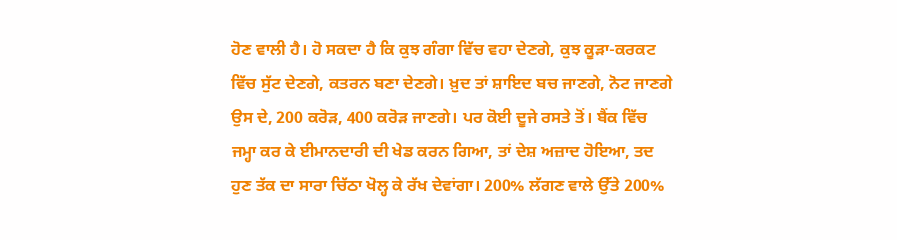ਹੋਣ ਵਾਲੀ ਹੈ। ਹੋ ਸਕਦਾ ਹੈ ਕਿ ਕੁਝ ਗੰਗਾ ਵਿੱਚ ਵਹਾ ਦੇਣਗੇ, ਕੁਝ ਕੂੜਾ-ਕਰਕਟ ਵਿੱਚ ਸੁੱਟ ਦੇਣਗੇ, ਕਤਰਨ ਬਣਾ ਦੇਣਗੇ। ਖ਼ੁਦ ਤਾਂ ਸ਼ਾਇਦ ਬਚ ਜਾਣਗੇ, ਨੋਟ ਜਾਣਗੇ ਉਸ ਦੇ, 200 ਕਰੋੜ, 400 ਕਰੋੜ ਜਾਣਗੇ। ਪਰ ਕੋਈ ਦੂਜੇ ਰਸਤੇ ਤੋਂ। ਬੈਂਕ ਵਿੱਚ ਜਮ੍ਹਾ ਕਰ ਕੇ ਈਮਾਨਦਾਰੀ ਦੀ ਖੇਡ ਕਰਨ ਗਿਆ, ਤਾਂ ਦੇਸ਼ ਅਜ਼ਾਦ ਹੋਇਆ, ਤਦ ਹੁਣ ਤੱਕ ਦਾ ਸਾਰਾ ਚਿੱਠਾ ਖੋਲ੍ਹ ਕੇ ਰੱਖ ਦੇਵਾਂਗਾ। 200% ਲੱਗਣ ਵਾਲੇ ਉੱਤੇ 200%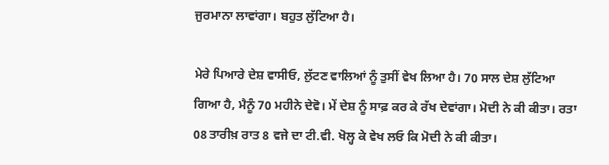ਜੁਰਮਾਨਾ ਲਾਵਾਂਗਾ। ਬਹੁਤ ਲੁੱਟਿਆ ਹੈ।

ਮੇਰੇ ਪਿਆਰੇ ਦੇਸ਼ ਵਾਸੀਓ, ਲੁੱਟਣ ਵਾਲਿਆਂ ਨੂੰ ਤੁਸੀਂ ਵੇਖ ਲਿਆ ਹੈ। 70 ਸਾਲ ਦੇਸ਼ ਲੁੱਟਿਆ ਗਿਆ ਹੈ, ਮੈਨੂੰ 70 ਮਹੀਨੇ ਦੇਵੋ। ਮੇਂ ਦੇਸ਼ ਨੂੰ ਸਾਫ਼ ਕਰ ਕੇ ਰੱਖ ਦੇਵਾਂਗਾ। ਮੋਦੀ ਨੇ ਕੀ ਕੀਤਾ। ਰਤਾ 08 ਤਾਰੀਖ਼ ਰਾਤ 8 ਵਜੇ ਦਾ ਟੀ.ਵੀ. ਖੋਲ੍ਹ ਕੇ ਵੇਖ ਲਓ ਕਿ ਮੋਦੀ ਨੇ ਕੀ ਕੀਤਾ।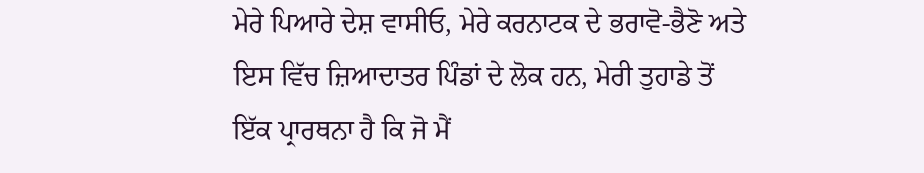ਮੇਰੇ ਪਿਆਰੇ ਦੇਸ਼ ਵਾਸੀਓ, ਮੇਰੇ ਕਰਨਾਟਕ ਦੇ ਭਰਾਵੋ-ਭੈਣੋ ਅਤੇ ਇਸ ਵਿੱਚ ਜ਼ਿਆਦਾਤਰ ਪਿੰਡਾਂ ਦੇ ਲੋਕ ਹਨ, ਮੇਰੀ ਤੁਹਾਡੇ ਤੋਂ ਇੱਕ ਪ੍ਰਾਰਥਨਾ ਹੈ ਕਿ ਜੋ ਮੈਂ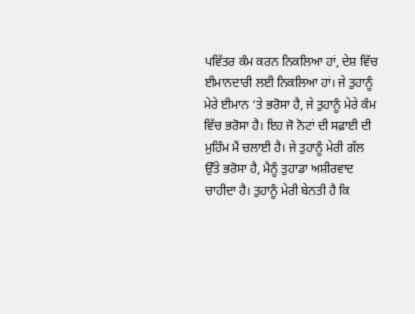ਪਵਿੱਤਰ ਕੰਮ ਕਰਨ ਨਿਕਲਿਆ ਹਾਂ, ਦੇਸ਼ ਵਿੱਚ ਈਮਾਨਦਾਰੀ ਲਈ ਨਿਕਲਿਆ ਹਾਂ। ਜੇ ਤੁਹਾਨੂੰ ਮੇਰੇ ਈਮਾਨ ‘ਤੇ ਭਰੋਸਾ ਹੈ, ਜੇ ਤੁਹਾਨੂੰ ਮੇਰੇ ਕੰਮ ਵਿੱਚ ਭਰੋਸਾ ਹੈ। ਇਹ ਜੋ ਨੋਟਾਂ ਦੀ ਸਫ਼ਾਈ ਦੀ ਮੁਹਿੰਮ ਮੈਂ ਚਲਾਈ ਹੈ। ਜੇ ਤੁਹਾਨੂੰ ਮੇਰੀ ਗੱਲ ਉੱਤੇ ਭਰੋਸਾ ਹੈ, ਮੈਨੂੰ ਤੁਹਾਡਾ ਅਸ਼ੀਰਵਾਦ ਚਾਹੀਦਾ ਹੈ। ਤੁਹਾਨੂੰ ਮੇਰੀ ਬੇਨਤੀ ਹੈ ਕਿ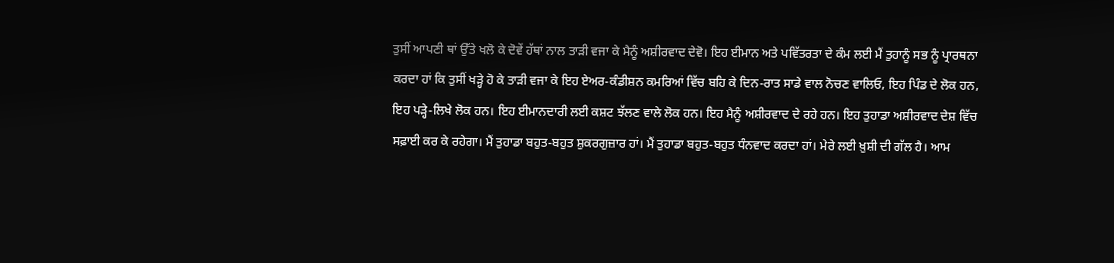ਤੁਸੀਂ ਆਪਣੀ ਥਾਂ ਉੱਤੇ ਖਲੋ ਕੇ ਦੋਵੇਂ ਹੱਥਾਂ ਨਾਲ ਤਾੜੀ ਵਜਾ ਕੇ ਮੈਨੂੰ ਅਸ਼ੀਰਵਾਦ ਦੇਵੋ। ਇਹ ਈਮਾਨ ਅਤੇ ਪਵਿੱਤਰਤਾ ਦੇ ਕੰਮ ਲਈ ਮੈਂ ਤੁਹਾਨੂੰ ਸਭ ਨੂੰ ਪ੍ਰਾਰਥਨਾ ਕਰਦਾ ਹਾਂ ਕਿ ਤੁਸੀਂ ਖੜ੍ਹੇ ਹੋ ਕੇ ਤਾੜੀ ਵਜਾ ਕੇ ਇਹ ਏਅਰ-ਕੰਡੀਸ਼ਨ ਕਮਰਿਆਂ ਵਿੱਚ ਬਹਿ ਕੇ ਦਿਨ-ਰਾਤ ਸਾਡੇ ਵਾਲ ਨੋਚਣ ਵਾਲਿਓ, ਇਹ ਪਿੰਡ ਦੇ ਲੋਕ ਹਨ, ਇਹ ਪੜ੍ਹੇ-ਲਿਖੇ ਲੋਕ ਹਨ। ਇਹ ਈਮਾਨਦਾਰੀ ਲਈ ਕਸ਼ਟ ਝੱਲਣ ਵਾਲੇ ਲੋਕ ਹਨ। ਇਹ ਮੈਨੂੰ ਅਸ਼ੀਰਵਾਦ ਦੇ ਰਹੇ ਹਨ। ਇਹ ਤੁਹਾਡਾ ਅਸ਼ੀਰਵਾਦ ਦੇਸ਼ ਵਿੱਚ ਸਫ਼ਾਈ ਕਰ ਕੇ ਰਹੇਗਾ। ਮੈਂ ਤੁਹਾਡਾ ਬਹੁਤ-ਬਹੁਤ ਸ਼ੁਕਰਗੁਜ਼ਾਰ ਹਾਂ। ਮੈਂ ਤੁਹਾਡਾ ਬਹੁਤ-ਬਹੁਤ ਧੰਨਵਾਦ ਕਰਦਾ ਹਾਂ। ਮੇਰੇ ਲਈ ਖ਼ੁਸ਼ੀ ਦੀ ਗੱਲ ਹੈ। ਆਮ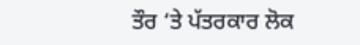ਤੌਰ ‘ਤੇ ਪੱਤਰਕਾਰ ਲੋਕ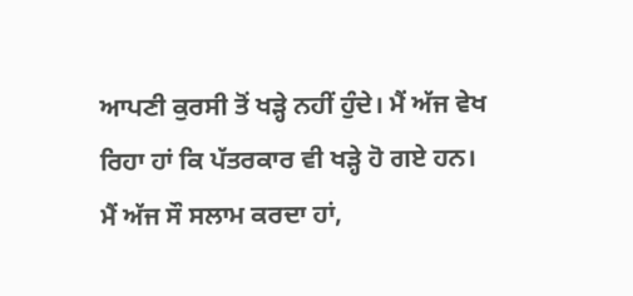ਆਪਣੀ ਕੁਰਸੀ ਤੋਂ ਖੜ੍ਹੇ ਨਹੀਂ ਹੁੰਦੇ। ਮੈਂ ਅੱਜ ਵੇਖ ਰਿਹਾ ਹਾਂ ਕਿ ਪੱਤਰਕਾਰ ਵੀ ਖੜ੍ਹੇ ਹੋ ਗਏ ਹਨ। ਮੈਂ ਅੱਜ ਸੌ ਸਲਾਮ ਕਰਦਾ ਹਾਂ,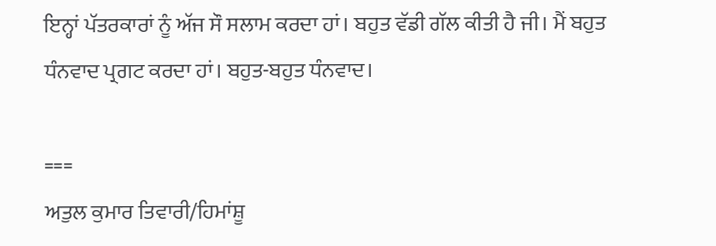ਇਨ੍ਹਾਂ ਪੱਤਰਕਾਰਾਂ ਨੂੰ ਅੱਜ ਸੌ ਸਲਾਮ ਕਰਦਾ ਹਾਂ। ਬਹੁਤ ਵੱਡੀ ਗੱਲ ਕੀਤੀ ਹੈ ਜੀ। ਮੈਂ ਬਹੁਤ ਧੰਨਵਾਦ ਪ੍ਰਗਟ ਕਰਦਾ ਹਾਂ। ਬਹੁਤ-ਬਹੁਤ ਧੰਨਵਾਦ।

===
ਅਤੁਲ ਕੁਮਾਰ ਤਿਵਾਰੀ/ਹਿਮਾਂਸ਼ੂ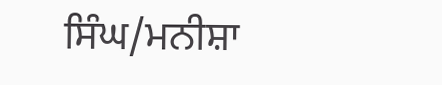ਸਿੰਘ/ਮਨੀਸ਼ਾ